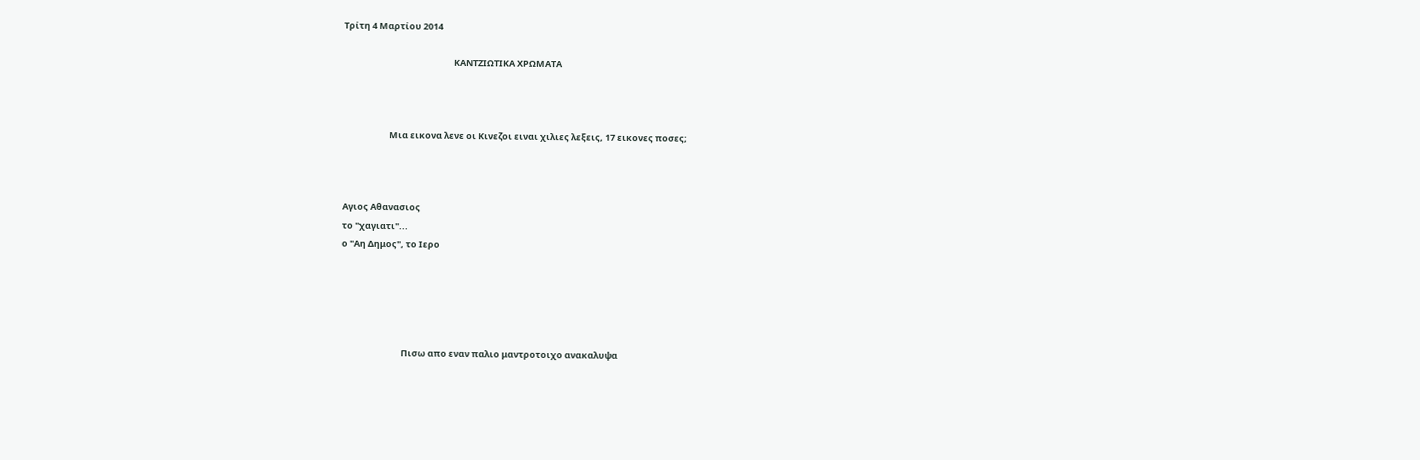Τρίτη 4 Μαρτίου 2014

                                                       ΚΑΝΤΖΙΩΤΙΚΑ ΧΡΩΜΑΤΑ



                       Μια εικονα λενε οι Κινεζοι ειναι χιλιες λεξεις, 17 εικονες ποσες;



Αγιος Αθανασιος
το "χαγιατι"...
ο "Αη Δημος", το Ιερο





                              Πισω απο εναν παλιο μαντροτοιχο ανακαλυψα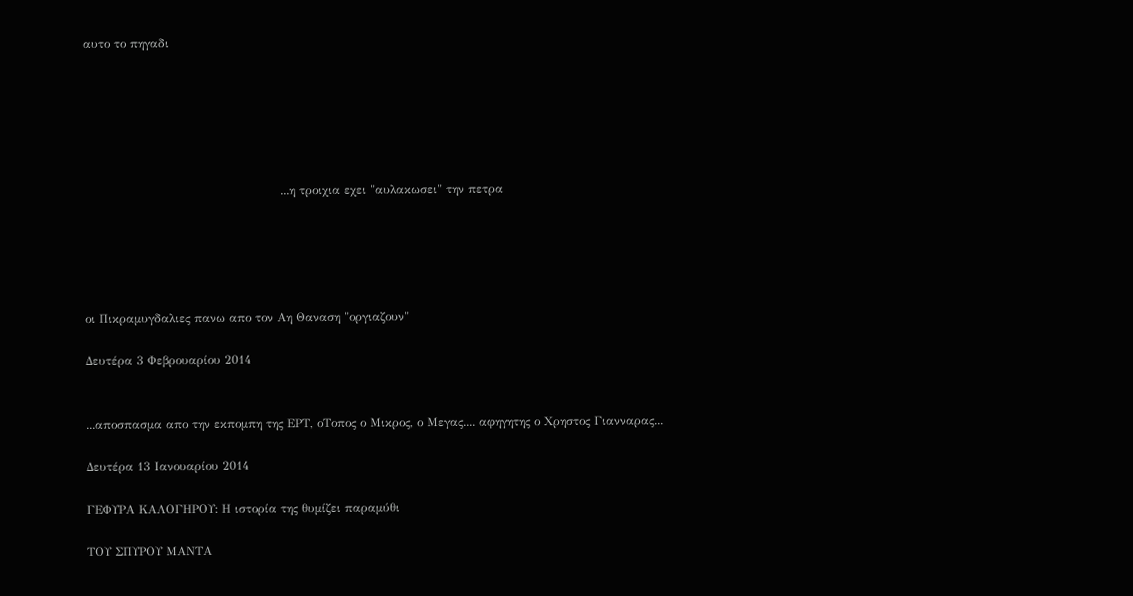αυτο το πηγαδι






                                                 ...η τροιχια εχει "αυλακωσει" την πετρα





οι Πικραμυγδαλιες πανω απο τον Αη Θαναση "οργιαζουν"

Δευτέρα 3 Φεβρουαρίου 2014


...αποσπασμα απο την εκπομπη της ΕΡΤ, οΤοπος ο Μικρος, ο Μεγας.... αφηγητης ο Χρηστος Γιανναρας...

Δευτέρα 13 Ιανουαρίου 2014

ΓΕΦΥΡΑ ΚΑΛΟΓΗΡΟΥ: Η ιστορία της θυμίζει παραμύθι

ΤΟΥ ΣΠΥΡΟΥ ΜΑΝΤΑ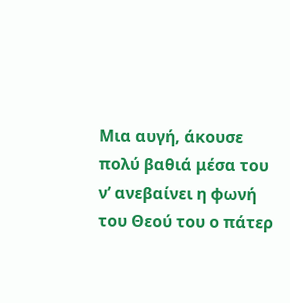Μια αυγή, άκουσε πολύ βαθιά μέσα του ν’ ανεβαίνει η φωνή του Θεού του ο πάτερ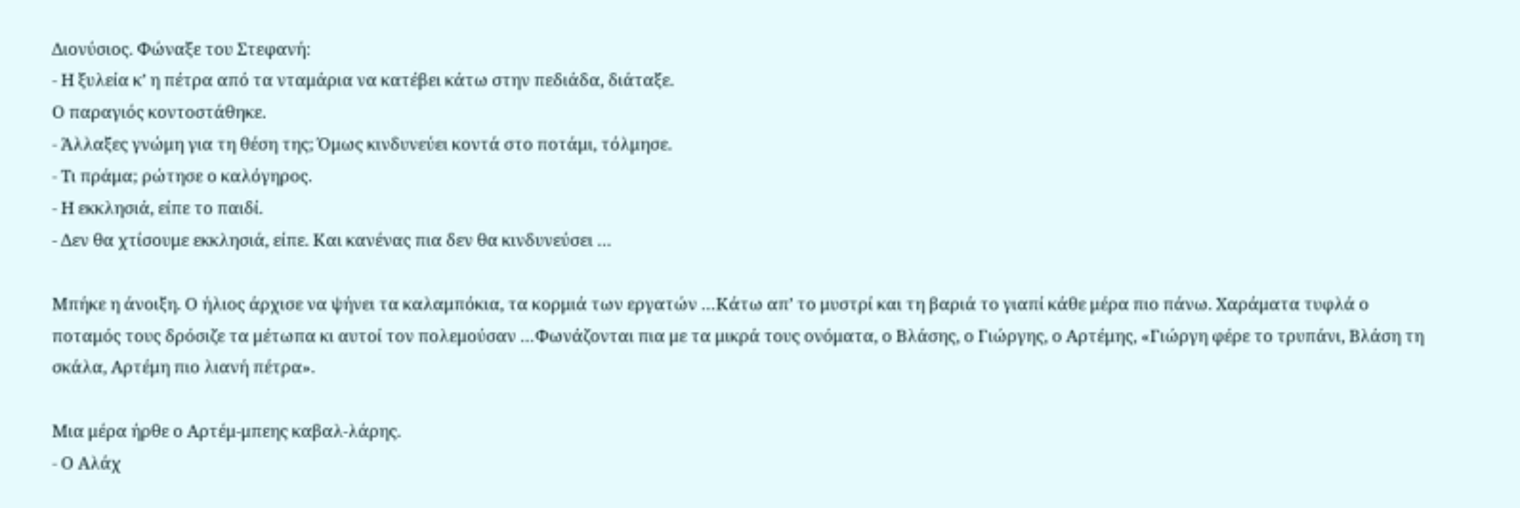Διονύσιος. Φώναξε του Στεφανή:
- Η ξυλεία κ’ η πέτρα από τα νταμάρια να κατέβει κάτω στην πεδιάδα, διάταξε.
Ο παραγιός κοντοστάθηκε.
- Άλλαξες γνώμη για τη θέση της; Όμως κινδυνεύει κοντά στο ποτάμι, τόλμησε.
- Τι πράμα; ρώτησε ο καλόγηρος.
- Η εκκλησιά, είπε το παιδί.
- Δεν θα χτίσουμε εκκλησιά, είπε. Και κανένας πια δεν θα κινδυνεύσει …

Μπήκε η άνοιξη. Ο ήλιος άρχισε να ψήνει τα καλαμπόκια, τα κορμιά των εργατών …Κάτω απ’ το μυστρί και τη βαριά το γιαπί κάθε μέρα πιο πάνω. Χαράματα τυφλά ο ποταμός τους δρόσιζε τα μέτωπα κι αυτοί τον πολεμούσαν …Φωνάζονται πια με τα μικρά τους ονόματα, ο Βλάσης, ο Γιώργης, ο Αρτέμης, «Γιώργη φέρε το τρυπάνι, Βλάση τη σκάλα, Αρτέμη πιο λιανή πέτρα».

Μια μέρα ήρθε ο Αρτέμ-μπεης καβαλ-λάρης.
- Ο Αλάχ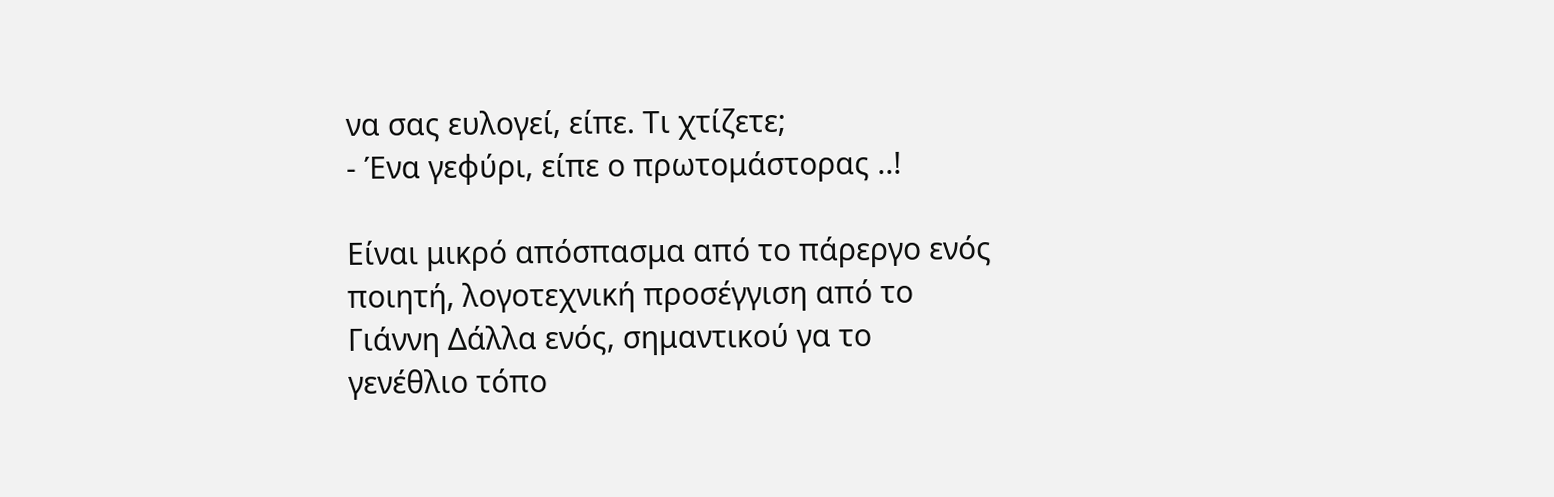να σας ευλογεί, είπε. Τι χτίζετε;
- Ένα γεφύρι, είπε ο πρωτομάστορας ..!

Είναι μικρό απόσπασμα από το πάρεργο ενός ποιητή, λογοτεχνική προσέγγιση από το Γιάννη Δάλλα ενός, σημαντικού γα το γενέθλιο τόπο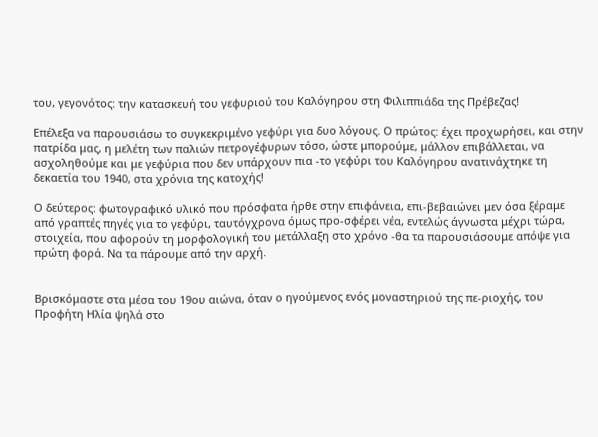του, γεγονότος: την κατασκευή του γεφυριού του Καλόγηρου στη Φιλιππιάδα της Πρέβεζας!

Επέλεξα να παρουσιάσω το συγκεκριμένο γεφύρι για δυο λόγους. Ο πρώτος: έχει προχωρήσει, και στην πατρίδα μας, η μελέτη των παλιών πετρογέφυρων τόσο, ώστε μπορούμε, μάλλον επιβάλλεται, να ασχοληθούμε και με γεφύρια που δεν υπάρχουν πια -το γεφύρι του Καλόγηρου ανατινάχτηκε τη δεκαετία του 1940, στα χρόνια της κατοχής!

Ο δεύτερος: φωτογραφικό υλικό που πρόσφατα ήρθε στην επιφάνεια, επι-βεβαιώνει μεν όσα ξέραμε από γραπτές πηγές για το γεφύρι, ταυτόγχρονα όμως προ-σφέρει νέα, εντελώς άγνωστα μέχρι τώρα, στοιχεία, που αφορούν τη μορφολογική του μετάλλαξη στο χρόνο -θα τα παρουσιάσουμε απόψε για πρώτη φορά. Να τα πάρουμε από την αρχή.


Βρισκόμαστε στα μέσα του 19ου αιώνα, όταν ο ηγούμενος ενός μοναστηριού της πε-ριοχής, του Προφήτη Ηλία ψηλά στο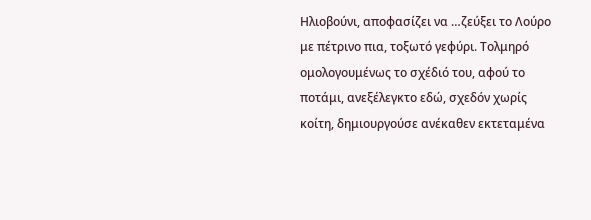Ηλιοβούνι, αποφασίζει να …ζεύξει το Λούρο με πέτρινο πια, τοξωτό γεφύρι. Τολμηρό ομολογουμένως το σχέδιό του, αφού το ποτάμι, ανεξέλεγκτο εδώ, σχεδόν χωρίς κοίτη, δημιουργούσε ανέκαθεν εκτεταμένα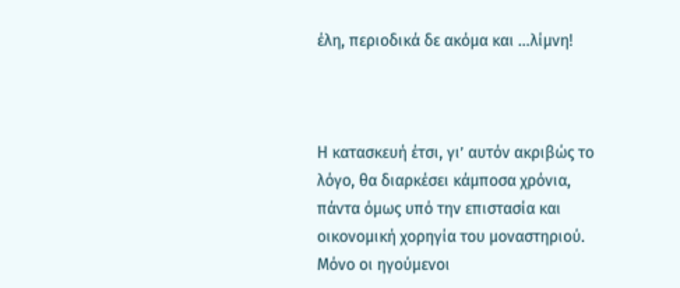έλη, περιοδικά δε ακόμα και …λίμνη!



Η κατασκευή έτσι, γι’ αυτόν ακριβώς το λόγο, θα διαρκέσει κάμποσα χρόνια, πάντα όμως υπό την επιστασία και οικονομική χορηγία του μοναστηριού. Μόνο οι ηγούμενοι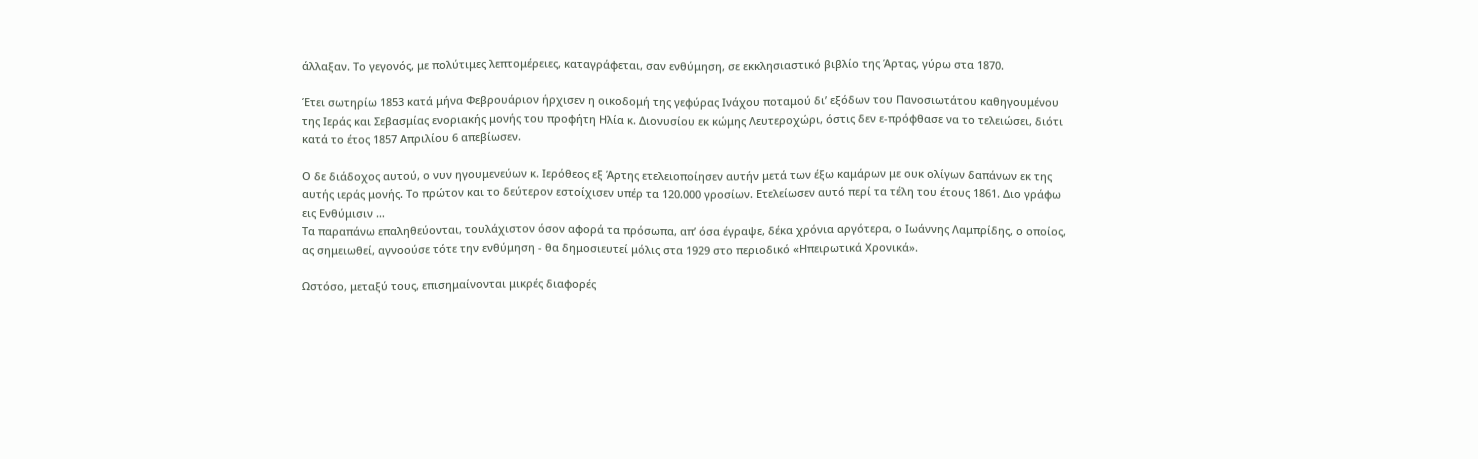άλλαξαν. Το γεγονός, με πολύτιμες λεπτομέρειες, καταγράφεται, σαν ενθύμηση, σε εκκλησιαστικό βιβλίο της Άρτας, γύρω στα 1870.

Έτει σωτηρίω 1853 κατά μήνα Φεβρουάριον ήρχισεν η οικοδομή της γεφύρας Ινάχου ποταμού δι’ εξόδων του Πανοσιωτάτου καθηγουμένου της Ιεράς και Σεβασμίας ενοριακής μονής του προφήτη Ηλία κ. Διονυσίου εκ κώμης Λευτεροχώρι, όστις δεν ε-πρόφθασε να το τελειώσει, διότι κατά το έτος 1857 Απριλίου 6 απεβίωσεν.

Ο δε διάδοχος αυτού, ο νυν ηγουμενεύων κ. Ιερόθεος εξ Άρτης ετελειοποίησεν αυτήν μετά των έξω καμάρων με ουκ ολίγων δαπάνων εκ της αυτής ιεράς μονής. Το πρώτον και το δεύτερον εστοίχισεν υπέρ τα 120.000 γροσίων. Ετελείωσεν αυτό περί τα τέλη του έτους 1861. Διο γράφω εις Ενθύμισιν …
Τα παραπάνω επαληθεύονται, τουλάχιστον όσον αφορά τα πρόσωπα, απ’ όσα έγραψε, δέκα χρόνια αργότερα, ο Ιωάννης Λαμπρίδης, ο οποίος, ας σημειωθεί, αγνοούσε τότε την ενθύμηση - θα δημοσιευτεί μόλις στα 1929 στο περιοδικό «Ηπειρωτικά Χρονικά».

Ωστόσο, μεταξύ τους, επισημαίνονται μικρές διαφορές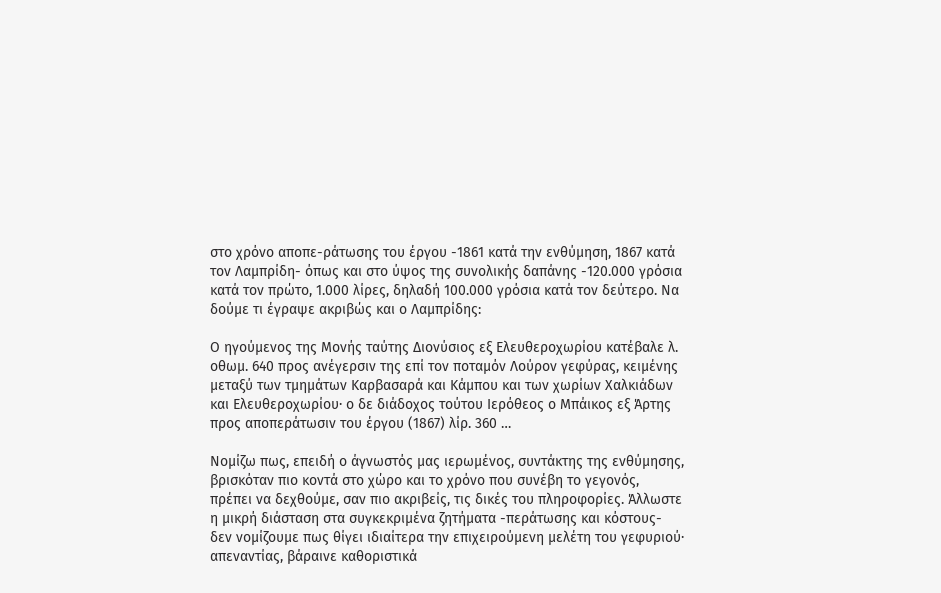στο χρόνο αποπε-ράτωσης του έργου -1861 κατά την ενθύμηση, 1867 κατά τον Λαμπρίδη- όπως και στο ύψος της συνολικής δαπάνης -120.000 γρόσια κατά τον πρώτο, 1.000 λίρες, δηλαδή 100.000 γρόσια κατά τον δεύτερο. Να δούμε τι έγραψε ακριβώς και ο Λαμπρίδης:

Ο ηγούμενος της Μονής ταύτης Διονύσιος εξ Ελευθεροχωρίου κατέβαλε λ. οθωμ. 640 προς ανέγερσιν της επί τον ποταμόν Λούρον γεφύρας, κειμένης μεταξύ των τμημάτων Καρβασαρά και Κάμπου και των χωρίων Χαλκιάδων και Ελευθεροχωρίου∙ ο δε διάδοχος τούτου Ιερόθεος ο Μπάικος εξ Άρτης προς αποπεράτωσιν του έργου (1867) λίρ. 360 …

Νομίζω πως, επειδή ο άγνωστός μας ιερωμένος, συντάκτης της ενθύμησης, βρισκόταν πιο κοντά στο χώρο και το χρόνο που συνέβη το γεγονός, πρέπει να δεχθούμε, σαν πιο ακριβείς, τις δικές του πληροφορίες. Άλλωστε η μικρή διάσταση στα συγκεκριμένα ζητήματα -περάτωσης και κόστους- δεν νομίζουμε πως θίγει ιδιαίτερα την επιχειρούμενη μελέτη του γεφυριού∙ απεναντίας, βάραινε καθοριστικά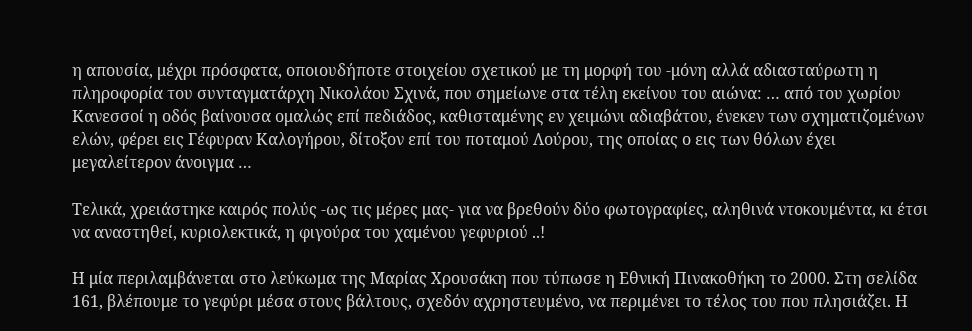η απουσία, μέχρι πρόσφατα, οποιουδήποτε στοιχείου σχετικού με τη μορφή του -μόνη αλλά αδιασταύρωτη η πληροφορία του συνταγματάρχη Νικoλάου Σχινά, που σημείωνε στα τέλη εκείνου του αιώνα: … από του χωρίου Κανεσσοί η οδός βαίνουσα ομαλώς επί πεδιάδος, καθισταμένης εν χειμώνι αδιαβάτου, ένεκεν των σχηματιζομένων ελών, φέρει εις Γέφυραν Καλογήρου, δίτοξον επί του ποταμού Λούρου, της οποίας ο εις των θόλων έχει μεγαλείτερον άνοιγμα …

Τελικά, χρειάστηκε καιρός πολύς -ως τις μέρες μας- για να βρεθούν δύο φωτογραφίες, αληθινά ντοκουμέντα, κι έτσι να αναστηθεί, κυριολεκτικά, η φιγούρα του χαμένου γεφυριού ..!

Η μία περιλαμβάνεται στο λεύκωμα της Μαρίας Χρουσάκη που τύπωσε η Εθνική Πινακοθήκη το 2000. Στη σελίδα 161, βλέπουμε το γεφύρι μέσα στους βάλτους, σχεδόν αχρηστευμένο, να περιμένει το τέλος του που πλησιάζει. Η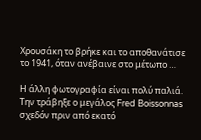Χρουσάκη το βρήκε και το αποθανάτισε το 1941, όταν ανέβαινε στο μέτωπο …

Η άλλη φωτογραφία είναι πολύ παλιά. Την τράβηξε ο μεγάλος Fred Boissonnas σχεδόν πριν από εκατό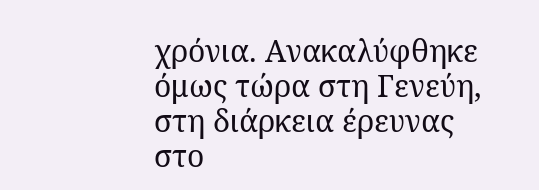χρόνια. Ανακαλύφθηκε όμως τώρα στη Γενεύη, στη διάρκεια έρευνας στο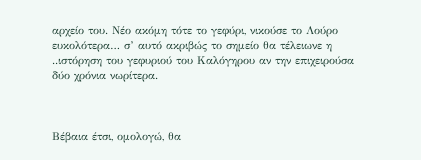αρχείο του. Νέο ακόμη τότε το γεφύρι, νικούσε το Λούρο ευκολότερα… σ’ αυτό ακριβώς το σημείο θα τέλειωνε η ..ιστόρηση του γεφυριού του Καλόγηρου αν την επιχειρούσα δύο χρόνια νωρίτερα.



Βέβαια έτσι, ομολογώ, θα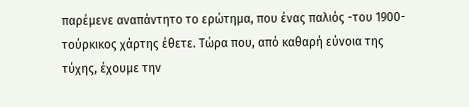παρέμενε αναπάντητο το ερώτημα, που ένας παλιός -του 1900- τούρκικος χάρτης έθετε. Τώρα που, από καθαρή εύνοια της τύχης, έχουμε την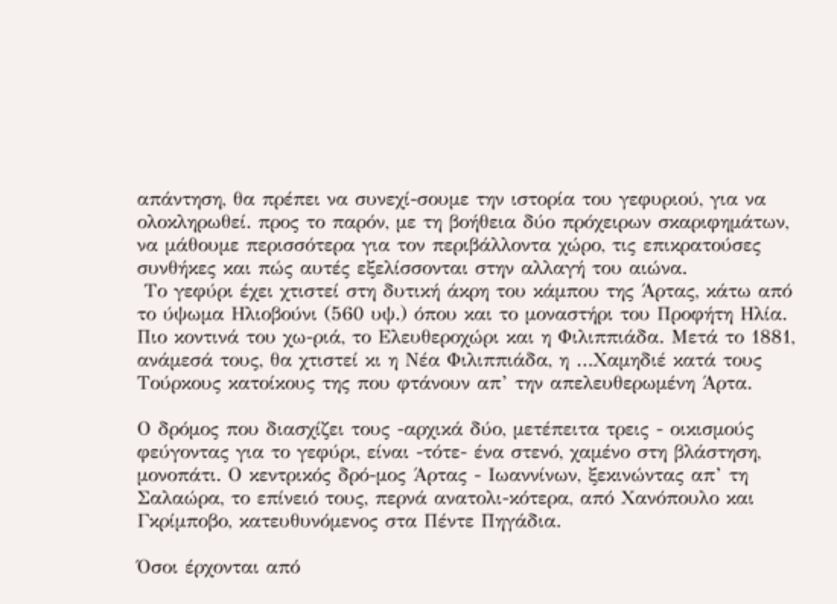απάντηση, θα πρέπει να συνεχί-σουμε την ιστορία του γεφυριού, για να ολοκληρωθεί. προς το παρόν, με τη βοήθεια δύο πρόχειρων σκαριφημάτων, να μάθουμε περισσότερα για τον περιβάλλοντα χώρο, τις επικρατούσες συνθήκες και πώς αυτές εξελίσσονται στην αλλαγή του αιώνα.
 Το γεφύρι έχει χτιστεί στη δυτική άκρη του κάμπου της Άρτας, κάτω από το ύψωμα Ηλιοβούνι (560 υψ.) όπου και το μοναστήρι του Προφήτη Ηλία. Πιο κοντινά του χω-ριά, το Ελευθεροχώρι και η Φιλιππιάδα. Μετά το 1881, ανάμεσά τους, θα χτιστεί κι η Νέα Φιλιππιάδα, η …Χαμηδιέ κατά τους Τούρκους κατοίκους της που φτάνουν απ’ την απελευθερωμένη Άρτα.

Ο δρόμος που διασχίζει τους -αρχικά δύο, μετέπειτα τρεις - οικισμούς φεύγοντας για το γεφύρι, είναι -τότε- ένα στενό, χαμένο στη βλάστηση, μονοπάτι. Ο κεντρικός δρό-μος Άρτας - Ιωαννίνων, ξεκινώντας απ’ τη Σαλαώρα, το επίνειό τους, περνά ανατολι-κότερα, από Χανόπουλο και Γκρίμποβο, κατευθυνόμενος στα Πέντε Πηγάδια.

Όσοι έρχονται από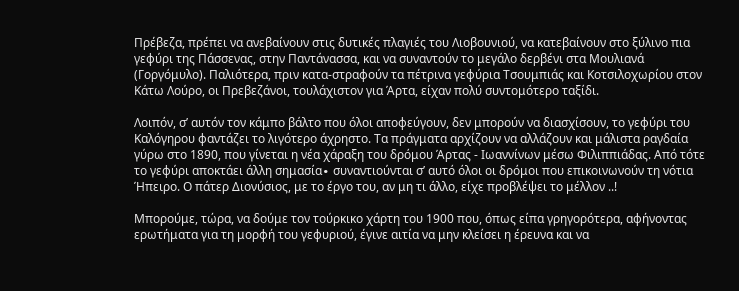Πρέβεζα, πρέπει να ανεβαίνουν στις δυτικές πλαγιές του Λιοβουνιού, να κατεβαίνουν στο ξύλινο πια γεφύρι της Πάσσενας, στην Παντάνασσα, και να συναντούν το μεγάλο δερβένι στα Μουλιανά (Γοργόμυλο). Παλιότερα, πριν κατα-στραφούν τα πέτρινα γεφύρια Τσουμπιάς και Κοτσιλοχωρίου στον Κάτω Λούρο, οι Πρεβεζάνοι, τουλάχιστον για Άρτα, είχαν πολύ συντομότερο ταξίδι.

Λοιπόν, σ’ αυτόν τον κάμπο βάλτο που όλοι αποφεύγουν, δεν μπορούν να διασχίσουν, το γεφύρι του Καλόγηρου φαντάζει το λιγότερο άχρηστο. Τα πράγματα αρχίζουν να αλλάζουν και μάλιστα ραγδαία γύρω στο 1890, που γίνεται η νέα χάραξη του δρόμου Άρτας - Ιωαννίνων μέσω Φιλιππιάδας. Από τότε το γεφύρι αποκτάει άλλη σημασία∙ συναντιούνται σ’ αυτό όλοι οι δρόμοι που επικοινωνούν τη νότια Ήπειρο. Ο πάτερ Διονύσιος, με το έργο του, αν μη τι άλλο, είχε προβλέψει το μέλλον ..!

Μπορούμε, τώρα, να δούμε τον τούρκικο χάρτη του 1900 που, όπως είπα γρηγορότερα, αφήνοντας ερωτήματα για τη μορφή του γεφυριού, έγινε αιτία να μην κλείσει η έρευνα και να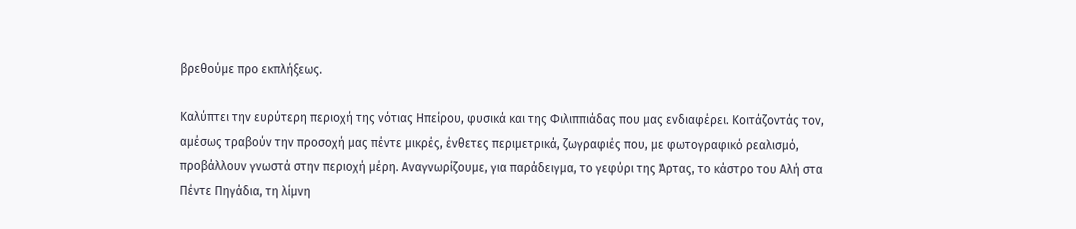βρεθούμε προ εκπλήξεως.

Καλύπτει την ευρύτερη περιοχή της νότιας Ηπείρου, φυσικά και της Φιλιππιάδας που μας ενδιαφέρει. Κοιτάζοντάς τον, αμέσως τραβούν την προσοχή μας πέντε μικρές, ένθετες περιμετρικά, ζωγραφιές που, με φωτογραφικό ρεαλισμό, προβάλλουν γνωστά στην περιοχή μέρη. Αναγνωρίζουμε, για παράδειγμα, το γεφύρι της Άρτας, το κάστρο του Αλή στα Πέντε Πηγάδια, τη λίμνη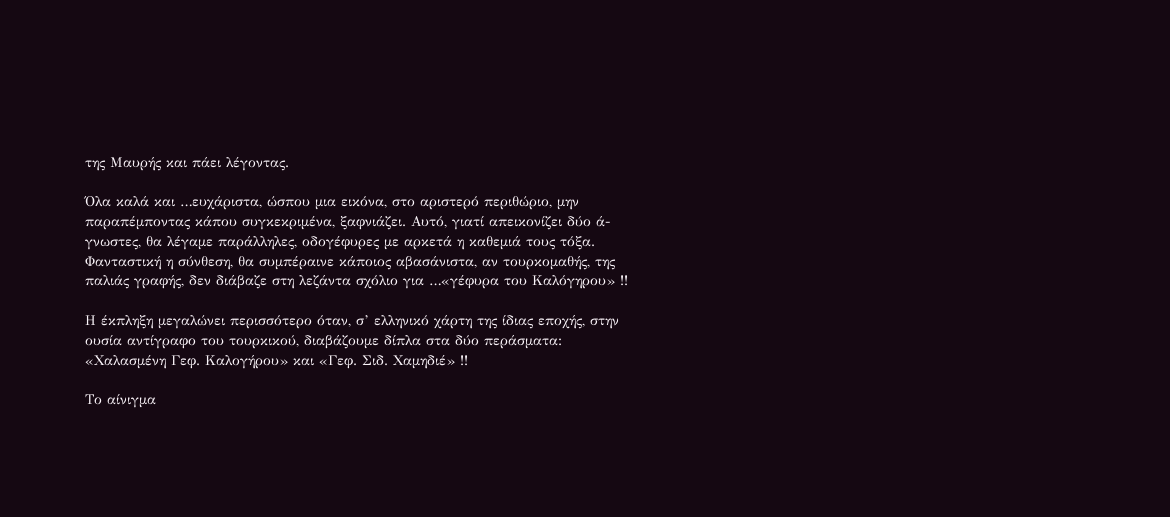της Μαυρής και πάει λέγοντας.

Όλα καλά και …ευχάριστα, ώσπου μια εικόνα, στο αριστερό περιθώριο, μην παραπέμποντας κάπου συγκεκριμένα, ξαφνιάζει. Αυτό, γιατί απεικονίζει δύο ά-γνωστες, θα λέγαμε παράλληλες, οδογέφυρες με αρκετά η καθεμιά τους τόξα. Φανταστική η σύνθεση, θα συμπέραινε κάποιος αβασάνιστα, αν τουρκομαθής, της παλιάς γραφής, δεν διάβαζε στη λεζάντα σχόλιο για …«γέφυρα του Καλόγηρου» !!

Η έκπληξη μεγαλώνει περισσότερο όταν, σ’ ελληνικό χάρτη της ίδιας εποχής, στην ουσία αντίγραφο του τουρκικού, διαβάζουμε δίπλα στα δύο περάσματα: «Χαλασμένη Γεφ. Καλογήρου» και «Γεφ. Σιδ. Χαμηδιέ» !!

Το αίνιγμα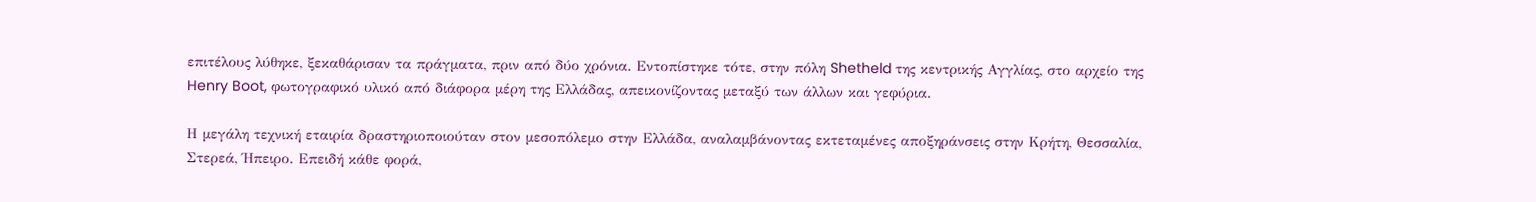επιτέλους λύθηκε, ξεκαθάρισαν τα πράγματα, πριν από δύο χρόνια. Εντοπίστηκε τότε, στην πόλη Shetheld της κεντρικής Αγγλίας, στο αρχείο της Henry Boot, φωτογραφικό υλικό από διάφορα μέρη της Ελλάδας, απεικονίζοντας μεταξύ των άλλων και γεφύρια.

Η μεγάλη τεχνική εταιρία δραστηριοποιούταν στον μεσοπόλεμο στην Ελλάδα, αναλαμβάνοντας εκτεταμένες αποξηράνσεις στην Κρήτη, Θεσσαλία, Στερεά, Ήπειρο. Επειδή κάθε φορά,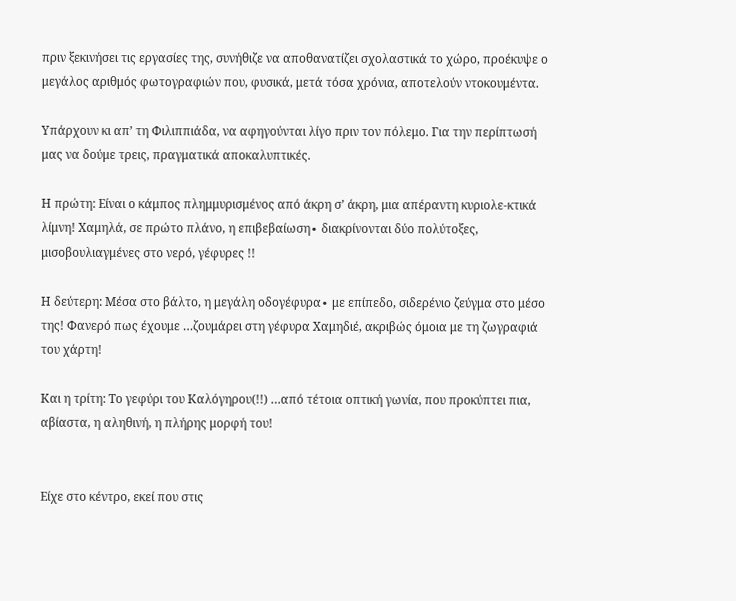πριν ξεκινήσει τις εργασίες της, συνήθιζε να αποθανατίζει σχολαστικά το χώρο, προέκυψε ο μεγάλος αριθμός φωτογραφιών που, φυσικά, μετά τόσα χρόνια, αποτελούν ντοκουμέντα.

Υπάρχουν κι απ’ τη Φιλιππιάδα, να αφηγούνται λίγο πριν τον πόλεμο. Για την περίπτωσή μας να δούμε τρεις, πραγματικά αποκαλυπτικές.

Η πρώτη: Είναι ο κάμπος πλημμυρισμένος από άκρη σ’ άκρη, μια απέραντη κυριολε-κτικά λίμνη! Χαμηλά, σε πρώτο πλάνο, η επιβεβαίωση∙ διακρίνονται δύο πολύτοξες, μισοβουλιαγμένες στο νερό, γέφυρες !!

Η δεύτερη: Μέσα στο βάλτο, η μεγάλη οδογέφυρα∙ με επίπεδο, σιδερένιο ζεύγμα στο μέσο της! Φανερό πως έχουμε …ζουμάρει στη γέφυρα Χαμηδιέ, ακριβώς όμοια με τη ζωγραφιά του χάρτη!

Και η τρίτη: Το γεφύρι του Καλόγηρου(!!) …από τέτοια οπτική γωνία, που προκύπτει πια, αβίαστα, η αληθινή, η πλήρης μορφή του!


Είχε στο κέντρο, εκεί που στις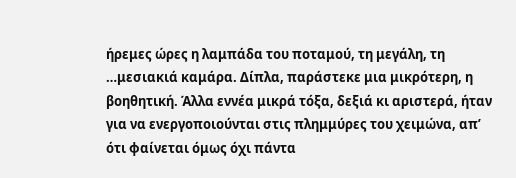ήρεμες ώρες η λαμπάδα του ποταμού, τη μεγάλη, τη …μεσιακιά καμάρα. Δίπλα, παράστεκε μια μικρότερη, η βοηθητική. Άλλα εννέα μικρά τόξα, δεξιά κι αριστερά, ήταν για να ενεργοποιούνται στις πλημμύρες του χειμώνα, απ’ ότι φαίνεται όμως όχι πάντα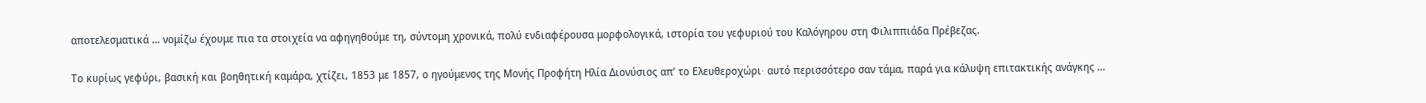αποτελεσματικά … νομίζω έχουμε πια τα στοιχεία να αφηγηθούμε τη, σύντομη χρονικά, πολύ ενδιαφέρουσα μορφολογικά, ιστορία του γεφυριού του Καλόγηρου στη Φιλιππιάδα Πρέβεζας.

Το κυρίως γεφύρι, βασική και βοηθητική καμάρα, χτίζει, 1853 με 1857, ο ηγούμενος της Μονής Προφήτη Ηλία Διονύσιος απ’ το Ελευθεροχώρι∙ αυτό περισσότερο σαν τάμα, παρά για κάλυψη επιτακτικής ανάγκης …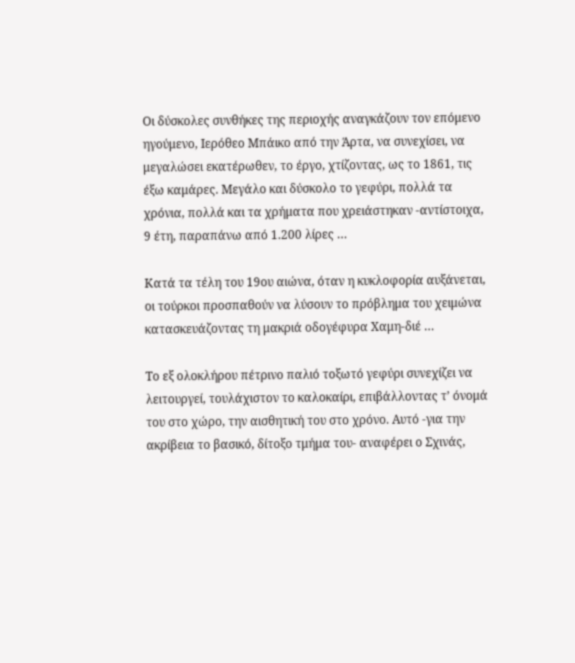Οι δύσκολες συνθήκες της περιοχής αναγκάζουν τον επόμενο ηγούμενο, Ιερόθεο Μπάικο από την Άρτα, να συνεχίσει, να μεγαλώσει εκατέρωθεν, το έργο, χτίζοντας, ως το 1861, τις έξω καμάρες. Μεγάλο και δύσκολο το γεφύρι, πολλά τα χρόνια, πολλά και τα χρήματα που χρειάστηκαν -αντίστοιχα, 9 έτη, παραπάνω από 1.200 λίρες …

Κατά τα τέλη του 19ου αιώνα, όταν η κυκλοφορία αυξάνεται, οι τούρκοι προσπαθούν να λύσουν το πρόβλημα του χειμώνα κατασκευάζοντας τη μακριά οδογέφυρα Χαμη-διέ …

Το εξ ολοκλήρου πέτρινο παλιό τοξωτό γεφύρι συνεχίζει να λειτουργεί, τουλάχιστον το καλοκαίρι, επιβάλλοντας τ’ όνομά του στο χώρο, την αισθητική του στο χρόνο. Αυτό -για την ακρίβεια το βασικό, δίτοξο τμήμα του- αναφέρει ο Σχινάς,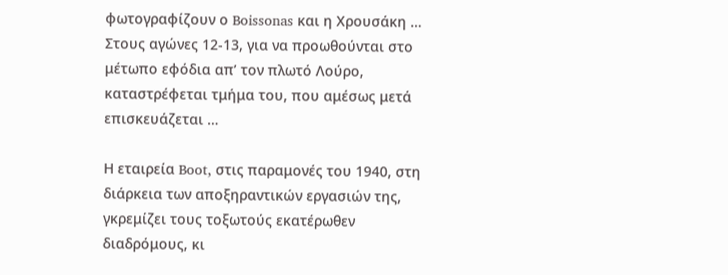φωτογραφίζουν ο Boissonas και η Χρουσάκη …
Στους αγώνες 12-13, για να προωθούνται στο μέτωπο εφόδια απ’ τον πλωτό Λούρο, καταστρέφεται τμήμα του, που αμέσως μετά επισκευάζεται …

Η εταιρεία Boot, στις παραμονές του 1940, στη διάρκεια των αποξηραντικών εργασιών της, γκρεμίζει τους τοξωτούς εκατέρωθεν διαδρόμους, κι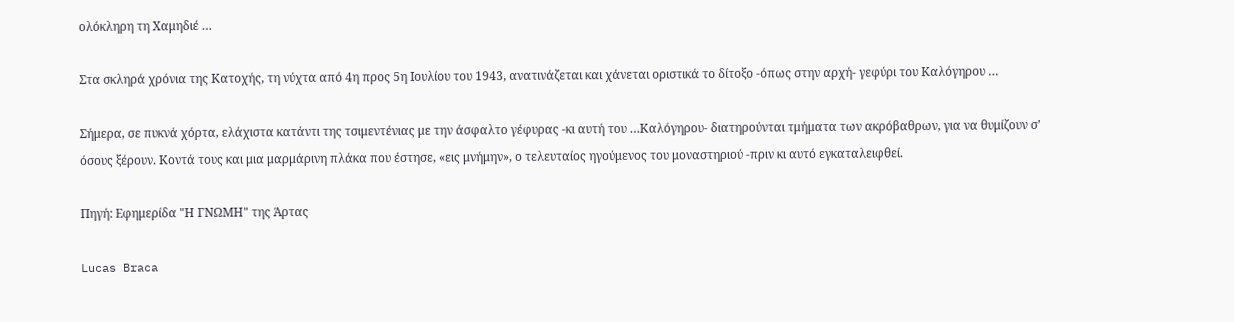ολόκληρη τη Χαμηδιέ …

Στα σκληρά χρόνια της Κατοχής, τη νύχτα από 4η προς 5η Ιουλίου του 1943, ανατινάζεται και χάνεται οριστικά το δίτοξο -όπως στην αρχή- γεφύρι του Καλόγηρου …

Σήμερα, σε πυκνά χόρτα, ελάχιστα κατάντι της τσιμεντένιας με την άσφαλτο γέφυρας -κι αυτή του …Καλόγηρου- διατηρούνται τμήματα των ακρόβαθρων, για να θυμίζουν σ’ όσους ξέρουν. Κοντά τους και μια μαρμάρινη πλάκα που έστησε, «εις μνήμην», ο τελευταίος ηγούμενος του μοναστηριού -πριν κι αυτό εγκαταλειφθεί.

Πηγή: Εφημερίδα "Η ΓΝΩΜΗ" της Άρτας

Lucas Braca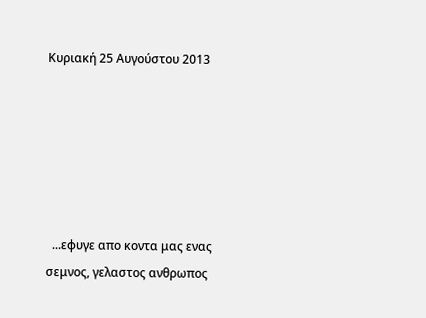Κυριακή 25 Αυγούστου 2013






  ...εφυγε απο κοντα μας ενας σεμνος, γελαστος ανθρωπος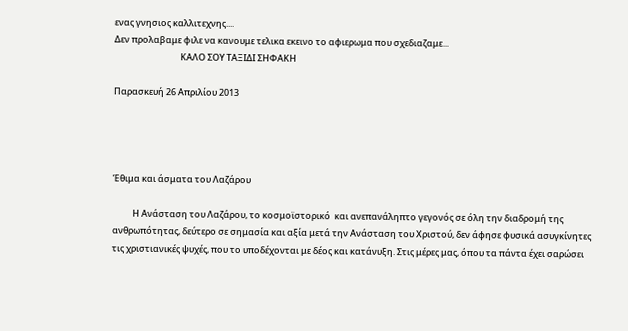ενας γνησιος καλλιτεχνης....
Δεν προλαβαμε φιλε να κανουμε τελικα εκεινο το αφιερωμα που σχεδιαζαμε...
                                 ΚΑΛΟ ΣΟΥ ΤΑΞΙΔΙ ΣΗΦΑΚΗ

Παρασκευή 26 Απριλίου 2013




Έθιμα και άσματα του Λαζάρου

          Η Ανάσταση του Λαζάρου, το κοσμοϊστορικό  και ανεπανάληπτο γεγονός σε όλη την διαδρομή της ανθρωπότητας, δεύτερο σε σημασία και αξία μετά την Ανάσταση του Χριστού, δεν άφησε φυσικά ασυγκίνητες τις χριστιανικές ψυχές, που το υποδέχονται με δέος και κατάνυξη. Στις μέρες μας, όπου τα πάντα έχει σαρώσει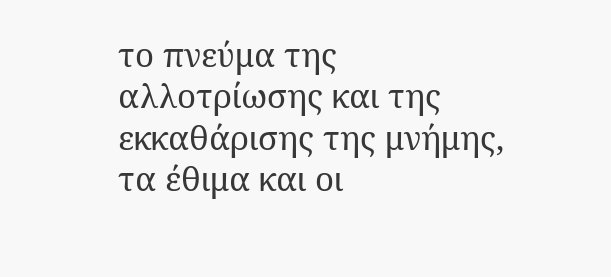το πνεύμα της αλλοτρίωσης και της εκκαθάρισης της μνήμης, τα έθιμα και οι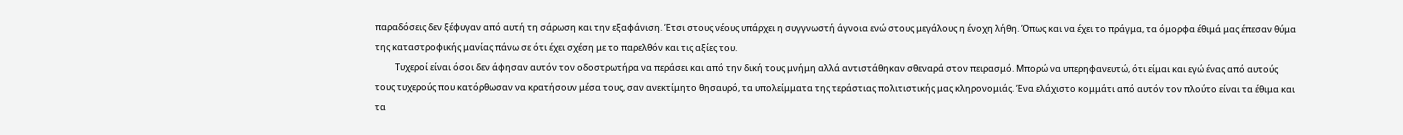παραδόσεις δεν ξέφυγαν από αυτή τη σάρωση και την εξαφάνιση. Έτσι στους νέους υπάρχει η συγγνωστή άγνοια ενώ στους μεγάλους η ένοχη λήθη. Όπως και να έχει το πράγμα, τα όμορφα έθιμά μας έπεσαν θύμα της καταστροφικής μανίας πάνω σε ότι έχει σχέση με το παρελθόν και τις αξίες του.
          Τυχεροί είναι όσοι δεν άφησαν αυτόν τον οδοστρωτήρα να περάσει και από την δική τους μνήμη αλλά αντιστάθηκαν σθεναρά στον πειρασμό. Μπορώ να υπερηφανευτώ, ότι είμαι και εγώ ένας από αυτούς τους τυχερούς που κατόρθωσαν να κρατήσουν μέσα τους, σαν ανεκτίμητο θησαυρό, τα υπολείμματα της τεράστιας πολιτιστικής μας κληρονομιάς. Ένα ελάχιστο κομμάτι από αυτόν τον πλούτο είναι τα έθιμα και τα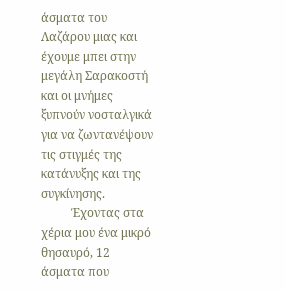άσματα του Λαζάρου μιας και έχουμε μπει στην μεγάλη Σαρακοστή και οι μνήμες ξυπνούν νοσταλγικά για να ζωντανέψουν τις στιγμές της κατάνυξης και της συγκίνησης.
          Έχοντας στα χέρια μου ένα μικρό θησαυρό, 12 άσματα που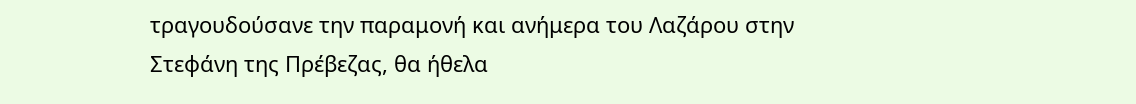τραγουδούσανε την παραμονή και ανήμερα του Λαζάρου στην Στεφάνη της Πρέβεζας, θα ήθελα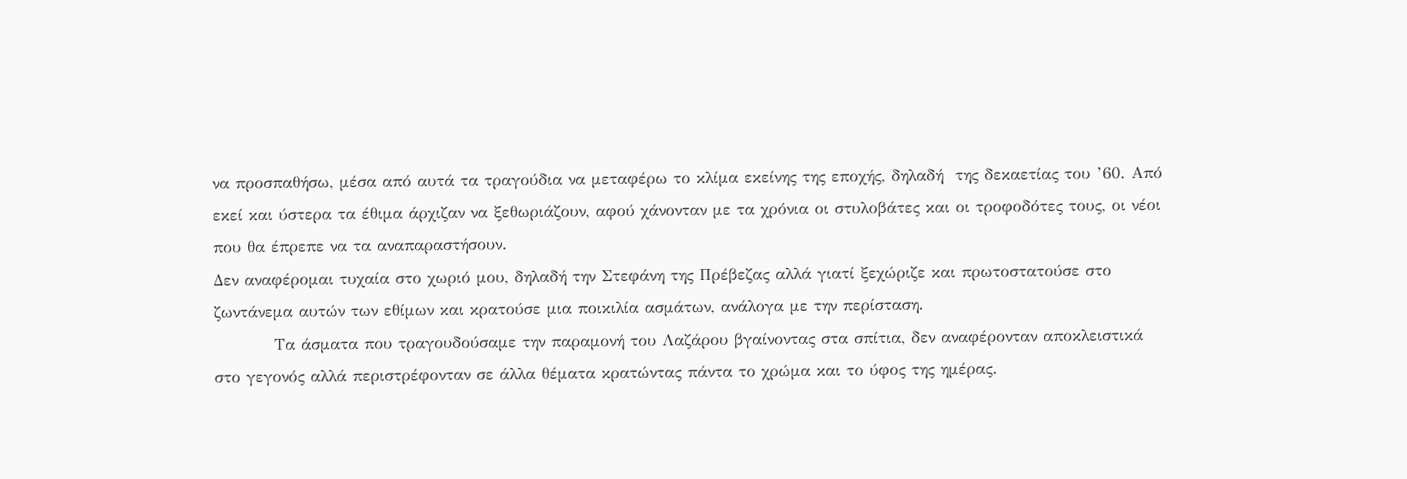να προσπαθήσω, μέσα από αυτά τα τραγούδια να μεταφέρω το κλίμα εκείνης της εποχής, δηλαδή  της δεκαετίας του ’60. Από εκεί και ύστερα τα έθιμα άρχιζαν να ξεθωριάζουν, αφού χάνονταν με τα χρόνια οι στυλοβάτες και οι τροφοδότες τους, οι νέοι που θα έπρεπε να τα αναπαραστήσουν.
Δεν αναφέρομαι τυχαία στο χωριό μου, δηλαδή την Στεφάνη της Πρέβεζας αλλά γιατί ξεχώριζε και πρωτοστατούσε στο ζωντάνεμα αυτών των εθίμων και κρατούσε μια ποικιλία ασμάτων, ανάλογα με την περίσταση.
          Τα άσματα που τραγουδούσαμε την παραμονή του Λαζάρου βγαίνοντας στα σπίτια, δεν αναφέρονταν αποκλειστικά στο γεγονός αλλά περιστρέφονταν σε άλλα θέματα κρατώντας πάντα το χρώμα και το ύφος της ημέρας.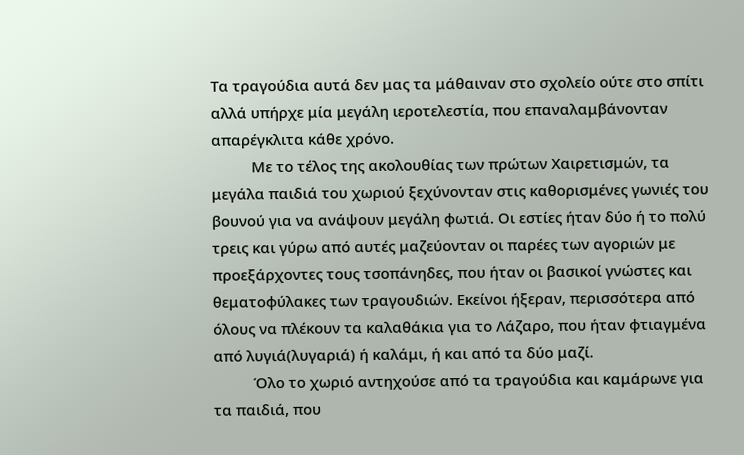Τα τραγούδια αυτά δεν μας τα μάθαιναν στο σχολείο ούτε στο σπίτι αλλά υπήρχε μία μεγάλη ιεροτελεστία, που επαναλαμβάνονταν απαρέγκλιτα κάθε χρόνο.
          Με το τέλος της ακολουθίας των πρώτων Χαιρετισμών, τα μεγάλα παιδιά του χωριού ξεχύνονταν στις καθορισμένες γωνιές του βουνού για να ανάψουν μεγάλη φωτιά. Οι εστίες ήταν δύο ή το πολύ τρεις και γύρω από αυτές μαζεύονταν οι παρέες των αγοριών με προεξάρχοντες τους τσοπάνηδες, που ήταν οι βασικοί γνώστες και θεματοφύλακες των τραγουδιών. Εκείνοι ήξεραν, περισσότερα από όλους να πλέκουν τα καλαθάκια για το Λάζαρο, που ήταν φτιαγμένα από λυγιά(λυγαριά) ή καλάμι, ή και από τα δύο μαζί.
          Όλο το χωριό αντηχούσε από τα τραγούδια και καμάρωνε για τα παιδιά, που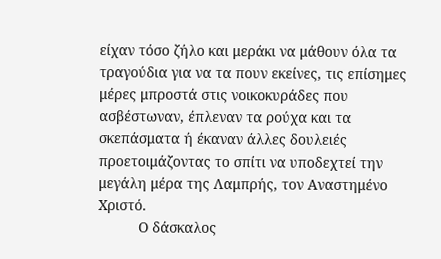είχαν τόσο ζήλο και μεράκι να μάθουν όλα τα τραγούδια για να τα πουν εκείνες, τις επίσημες μέρες μπροστά στις νοικοκυράδες που ασβέστωναν, έπλεναν τα ρούχα και τα σκεπάσματα ή έκαναν άλλες δουλειές προετοιμάζοντας το σπίτι να υποδεχτεί την μεγάλη μέρα της Λαμπρής, τον Αναστημένο Χριστό.
          Ο δάσκαλος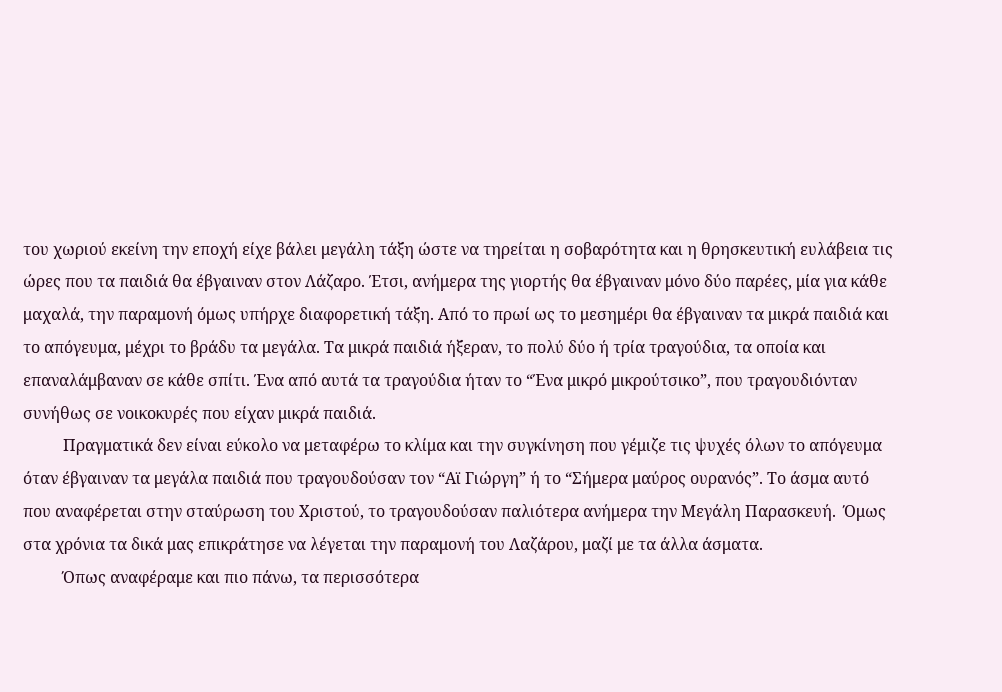του χωριού εκείνη την εποχή είχε βάλει μεγάλη τάξη ώστε να τηρείται η σοβαρότητα και η θρησκευτική ευλάβεια τις ώρες που τα παιδιά θα έβγαιναν στον Λάζαρο. Έτσι, ανήμερα της γιορτής θα έβγαιναν μόνο δύο παρέες, μία για κάθε μαχαλά, την παραμονή όμως υπήρχε διαφορετική τάξη. Από το πρωί ως το μεσημέρι θα έβγαιναν τα μικρά παιδιά και το απόγευμα, μέχρι το βράδυ τα μεγάλα. Τα μικρά παιδιά ήξεραν, το πολύ δύο ή τρία τραγούδια, τα οποία και επαναλάμβαναν σε κάθε σπίτι. Ένα από αυτά τα τραγούδια ήταν το “Ένα μικρό μικρούτσικο”, που τραγουδιόνταν συνήθως σε νοικοκυρές που είχαν μικρά παιδιά.
          Πραγματικά δεν είναι εύκολο να μεταφέρω το κλίμα και την συγκίνηση που γέμιζε τις ψυχές όλων το απόγευμα όταν έβγαιναν τα μεγάλα παιδιά που τραγουδούσαν τον “Αϊ Γιώργη” ή το “Σήμερα μαύρος ουρανός”. Το άσμα αυτό που αναφέρεται στην σταύρωση του Χριστού, το τραγουδούσαν παλιότερα ανήμερα την Μεγάλη Παρασκευή.  Όμως στα χρόνια τα δικά μας επικράτησε να λέγεται την παραμονή του Λαζάρου, μαζί με τα άλλα άσματα.
          Όπως αναφέραμε και πιο πάνω, τα περισσότερα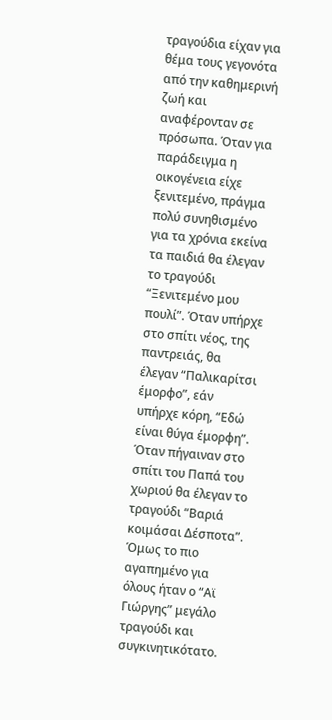τραγούδια είχαν για θέμα τους γεγονότα από την καθημερινή ζωή και αναφέρονταν σε πρόσωπα. Όταν για παράδειγμα η οικογένεια είχε ξενιτεμένο, πράγμα πολύ συνηθισμένο για τα χρόνια εκείνα τα παιδιά θα έλεγαν το τραγούδι “Ξενιτεμένο μου πουλί”. Όταν υπήρχε στο σπίτι νέος, της παντρειάς, θα έλεγαν “Παλικαρίτσι έμορφο”, εάν υπήρχε κόρη, “Εδώ είναι θύγα έμορφη”. Όταν πήγαιναν στο σπίτι του Παπά του χωριού θα έλεγαν το τραγούδι “Βαριά κοιμάσαι Δέσποτα”. Όμως το πιο αγαπημένο για όλους ήταν ο “Αϊ Γιώργης” μεγάλο τραγούδι και συγκινητικότατο.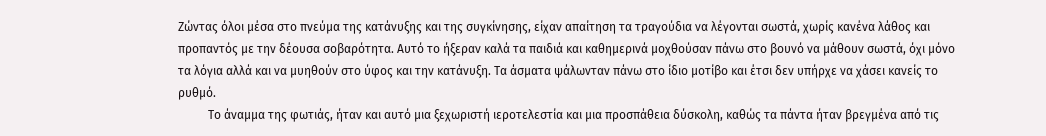Ζώντας όλοι μέσα στο πνεύμα της κατάνυξης και της συγκίνησης, είχαν απαίτηση τα τραγούδια να λέγονται σωστά, χωρίς κανένα λάθος και προπαντός με την δέουσα σοβαρότητα. Αυτό το ήξεραν καλά τα παιδιά και καθημερινά μοχθούσαν πάνω στο βουνό να μάθουν σωστά, όχι μόνο τα λόγια αλλά και να μυηθούν στο ύφος και την κατάνυξη. Τα άσματα ψάλωνταν πάνω στο ίδιο μοτίβο και έτσι δεν υπήρχε να χάσει κανείς το ρυθμό.
          Το άναμμα της φωτιάς, ήταν και αυτό μια ξεχωριστή ιεροτελεστία και μια προσπάθεια δύσκολη, καθώς τα πάντα ήταν βρεγμένα από τις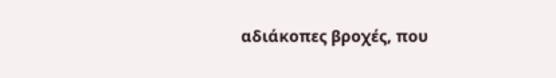αδιάκοπες βροχές, που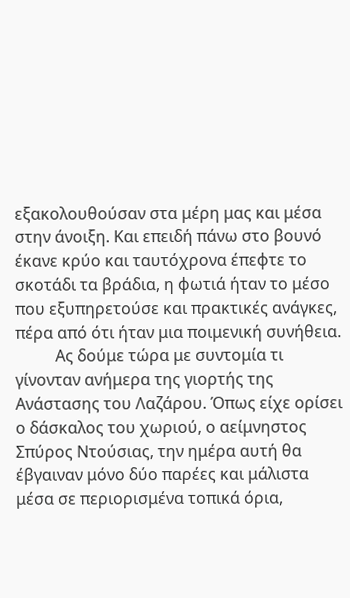εξακολουθούσαν στα μέρη μας και μέσα στην άνοιξη. Και επειδή πάνω στο βουνό έκανε κρύο και ταυτόχρονα έπεφτε το σκοτάδι τα βράδια, η φωτιά ήταν το μέσο που εξυπηρετούσε και πρακτικές ανάγκες, πέρα από ότι ήταν μια ποιμενική συνήθεια.
          Ας δούμε τώρα με συντομία τι γίνονταν ανήμερα της γιορτής της Ανάστασης του Λαζάρου. Όπως είχε ορίσει ο δάσκαλος του χωριού, ο αείμνηστος Σπύρος Ντούσιας, την ημέρα αυτή θα έβγαιναν μόνο δύο παρέες και μάλιστα μέσα σε περιορισμένα τοπικά όρια,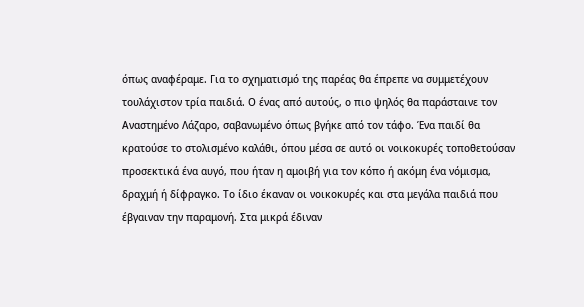όπως αναφέραμε. Για το σχηματισμό της παρέας θα έπρεπε να συμμετέχουν τουλάχιστον τρία παιδιά. Ο ένας από αυτούς, ο πιο ψηλός θα παράσταινε τον Αναστημένο Λάζαρο, σαβανωμένο όπως βγήκε από τον τάφο. Ένα παιδί θα κρατούσε το στολισμένο καλάθι, όπου μέσα σε αυτό οι νοικοκυρές τοποθετούσαν προσεκτικά ένα αυγό, που ήταν η αμοιβή για τον κόπο ή ακόμη ένα νόμισμα, δραχμή ή δίφραγκο. Το ίδιο έκαναν οι νοικοκυρές και στα μεγάλα παιδιά που έβγαιναν την παραμονή. Στα μικρά έδιναν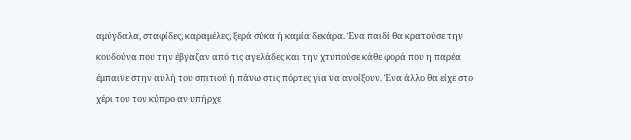αμύγδαλα, σταφίδες, καραμέλες, ξερά σύκα ή καμία δεκάρα. Ένα παιδί θα κρατούσε την κουδούνα που την έβγαζαν από τις αγελάδες και την χτυπούσε κάθε φορά που η παρέα έμπαινε στην αυλή του σπιτιού ή πάνω στις πόρτες για να ανοίξουν. Ένα άλλο θα είχε στο χέρι του τον κύπρο αν υπήρχε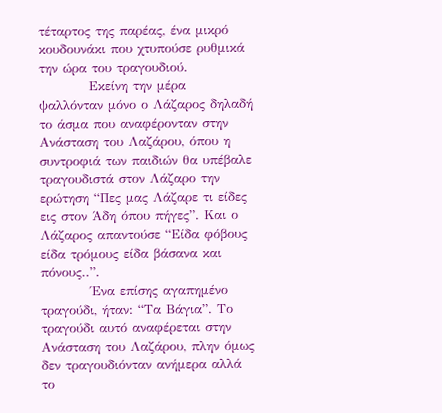τέταρτος της παρέας, ένα μικρό κουδουνάκι που χτυπούσε ρυθμικά την ώρα του τραγουδιού.
          Εκείνη την μέρα ψαλλόνταν μόνο ο Λάζαρος δηλαδή το άσμα που αναφέρονταν στην Ανάσταση του Λαζάρου, όπου η συντροφιά των παιδιών θα υπέβαλε τραγουδιστά στον Λάζαρο την ερώτηση “Πες μας Λάζαρε τι είδες εις στον Άδη όπου πήγες”. Και ο Λάζαρος απαντούσε “Είδα φόβους είδα τρόμους είδα βάσανα και πόνους..”.
          Ένα επίσης αγαπημένο τραγούδι, ήταν: “Τα Βάγια”. Το τραγούδι αυτό αναφέρεται στην Ανάσταση του Λαζάρου, πλην όμως δεν τραγουδιόνταν ανήμερα αλλά το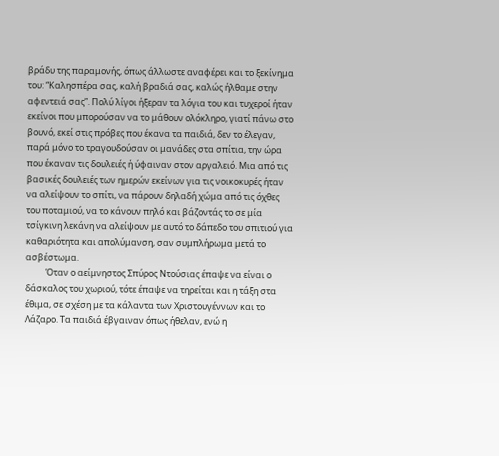βράδυ της παραμονής, όπως άλλωστε αναφέρει και το ξεκίνημα του: “Καλησπέρα σας, καλή βραδιά σας, καλώς ήλθαμε στην αφεντειά σας”. Πολύ λίγοι ήξεραν τα λόγια του και τυχεροί ήταν εκείνοι που μπορούσαν να το μάθουν ολόκληρο, γιατί πάνω στο βουνό, εκεί στις πρόβες που έκανα τα παιδιά, δεν το έλεγαν, παρά μόνο το τραγουδούσαν οι μανάδες στα σπίτια, την ώρα που έκαναν τις δουλειές ή ύφαιναν στον αργαλειό. Μια από τις βασικές δουλειές των ημερών εκείνων για τις νοικοκυρές ήταν να αλείψουν το σπίτι, να πάρουν δηλαδή χώμα από τις όχθες του ποταμιού, να το κάνουν πηλό και βάζοντάς το σε μία τσίγκινη λεκάνη να αλείψουν με αυτό το δάπεδο του σπιτιού για καθαριότητα και απολύμανση, σαν συμπλήρωμα μετά το ασβέστωμα.
          Όταν ο αείμνηστος Σπύρος Ντούσιας έπαψε να είναι ο δάσκαλος του χωριού, τότε έπαψε να τηρείται και η τάξη στα έθιμα, σε σχέση με τα κάλαντα των Χριστουγέννων και το Λάζαρο. Τα παιδιά έβγαιναν όπως ήθελαν, ενώ η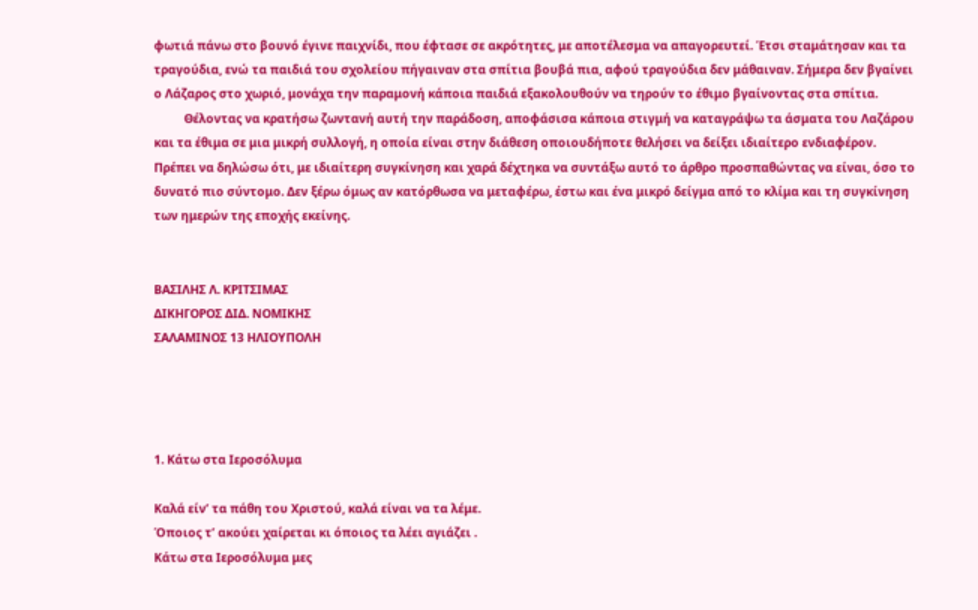φωτιά πάνω στο βουνό έγινε παιχνίδι, που έφτασε σε ακρότητες, με αποτέλεσμα να απαγορευτεί. Έτσι σταμάτησαν και τα τραγούδια, ενώ τα παιδιά του σχολείου πήγαιναν στα σπίτια βουβά πια, αφού τραγούδια δεν μάθαιναν. Σήμερα δεν βγαίνει ο Λάζαρος στο χωριό, μονάχα την παραμονή κάποια παιδιά εξακολουθούν να τηρούν το έθιμο βγαίνοντας στα σπίτια.
          Θέλοντας να κρατήσω ζωντανή αυτή την παράδοση, αποφάσισα κάποια στιγμή να καταγράψω τα άσματα του Λαζάρου και τα έθιμα σε μια μικρή συλλογή, η οποία είναι στην διάθεση οποιουδήποτε θελήσει να δείξει ιδιαίτερο ενδιαφέρον. Πρέπει να δηλώσω ότι, με ιδιαίτερη συγκίνηση και χαρά δέχτηκα να συντάξω αυτό το άρθρο προσπαθώντας να είναι, όσο το δυνατό πιο σύντομο. Δεν ξέρω όμως αν κατόρθωσα να μεταφέρω, έστω και ένα μικρό δείγμα από το κλίμα και τη συγκίνηση των ημερών της εποχής εκείνης.


ΒΑΣΙΛHΣ Λ. ΚΡΙΤΣΙΜΑΣ
ΔΙΚΗΓΟΡΟΣ ΔΙΔ. ΝΟΜΙΚΗΣ
ΣΑΛΑΜΙΝΟΣ 13 ΗΛΙΟΥΠΟΛΗ




1. Κάτω στα Ιεροσόλυμα

Καλά είν’ τα πάθη του Χριστού, καλά είναι να τα λέμε.
Όποιος τ’ ακούει χαίρεται κι όποιος τα λέει αγιάζει .
Κάτω στα Ιεροσόλυμα μες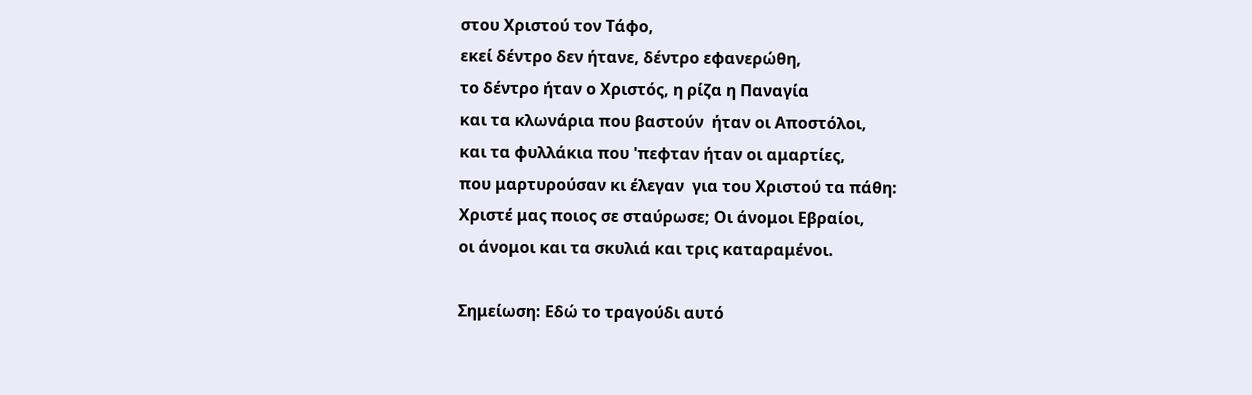στου Χριστού τον Τάφο,
εκεί δέντρο δεν ήτανε, δέντρο εφανερώθη,
το δέντρο ήταν ο Χριστός, η ρίζα η Παναγία
και τα κλωνάρια που βαστούν  ήταν οι Αποστόλοι,
και τα φυλλάκια που 'πεφταν ήταν οι αμαρτίες,
που μαρτυρούσαν κι έλεγαν  για του Χριστού τα πάθη:
Χριστέ μας ποιος σε σταύρωσε; Οι άνομοι Εβραίοι,
οι άνομοι και τα σκυλιά και τρις καταραμένοι.

Σημείωση: Εδώ το τραγούδι αυτό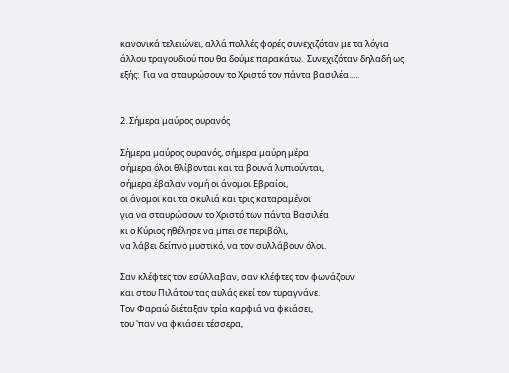κανονικά τελειώνει, αλλά πολλές φορές συνεχιζόταν με τα λόγια άλλου τραγουδιού που θα δούμε παρακάτω.  Συνεχιζόταν δηλαδή ως εξής:  Για να σταυρώσουν το Χριστό τον πάντα βασιλέα.....


2. Σήμερα μαύρος ουρανός

Σήμερα μαύρος ουρανός, σήμερα μαύρη μέρα
σήμερα όλοι θλίβονται και τα βουνά λυπιούνται,
σήμερα έβαλαν νομή οι άνομοι Εβραίοι,
οι άνομοι και τα σκυλιά και τρις καταραμένοι
για να σταυρώσουν το Χριστό των πάντα Βασιλέα
κι ο Κύριος ηθέλησε να μπει σε περιβόλι,
να λάβει δείπνο μυστικό, να τον συλλάβουν όλοι.

Σαν κλέφτες τον εσύλλαβαν, σαν κλέφτες τον φωνάζουν
και στου Πιλάτου τας αυλάς εκεί τον τυραγνάνε.
Τον Φαραώ διέταξαν τρία καρφιά να φκιάσει,
του 'παν να φκιάσει τέσσερα,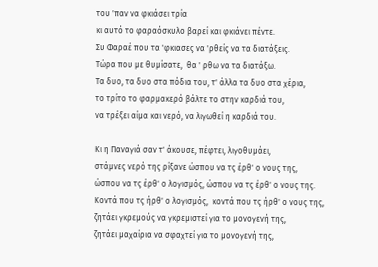του 'παν να φκιάσει τρία
κι αυτό το φαραόσκυλο βαρεί και φκιάνει πέντε.
Συ Φαραέ που τα 'φκιασες να 'ρθείς να τα διατάξεις.
Τώρα που με θυμίσατε,  θα ' ρθω να τα διατάξω.
Τα δυο, τα δυο στα πόδια του, τ' άλλα τα δυο στα χέρια,
το τρίτο το φαρμακερό βάλτε το στην καρδιά του,
να τρέξει αίμα και νερό, να λιγωθεί η καρδιά του.

Κι η Παναγιά σαν τ' άκουσε, πέφτει, λιγοθυμάει,
στάμνες νερό της ρίξανε ώσπου να τς έρθ' ο νους της,
ώσπου να τς έρθ' ο λογισμός, ώσπου να τς έρθ' ο νους της.
Κοντά που τς ήρθ' ο λογισμός,  κοντά που τς ήρθ' ο νους της,
ζητάει γκρεμούς να γκρεμιστεί για το μονογενή της,
ζητάει μαχαίρια να σφαχτεί για το μονογενή της,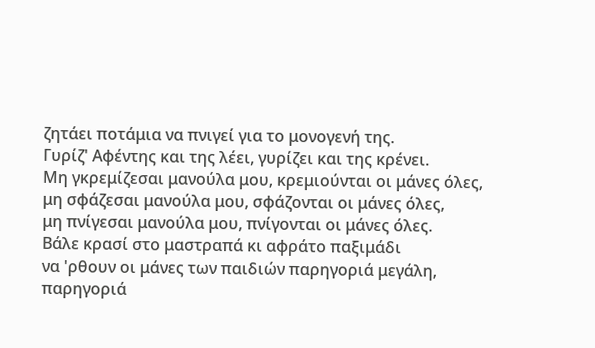ζητάει ποτάμια να πνιγεί για το μονογενή της.
Γυρίζ' Αφέντης και της λέει, γυρίζει και της κρένει.
Μη γκρεμίζεσαι μανούλα μου, κρεμιούνται οι μάνες όλες,
μη σφάζεσαι μανούλα μου, σφάζονται οι μάνες όλες,
μη πνίγεσαι μανούλα μου, πνίγονται οι μάνες όλες.
Βάλε κρασί στο μαστραπά κι αφράτο παξιμάδι
να 'ρθουν οι μάνες των παιδιών παρηγοριά μεγάλη,
παρηγοριά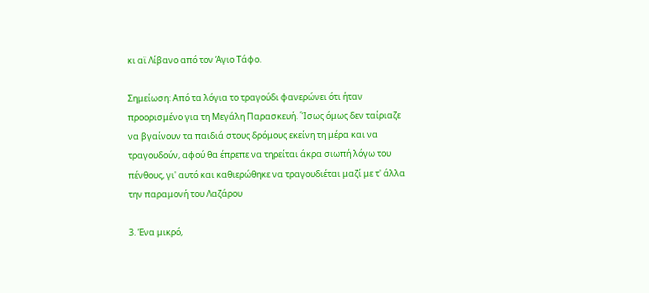κι αϊ Λίβανο από τον Άγιο Τάφο.

Σημείωση: Από τα λόγια το τραγούδι φανερώνει ότι ήταν προορισμένο για τη Μεγάλη Παρασκευή. ΄Ίσως όμως δεν ταίριαζε να βγαίνουν τα παιδιά στους δρόμους εκείνη τη μέρα και να τραγουδούν, αφού θα έπρεπε να τηρείται άκρα σιωπή λόγω του πένθους, γι' αυτό και καθιερώθηκε να τραγουδιέται μαζί με τ' άλλα την παραμονή του Λαζάρου

3. Ένα μικρό,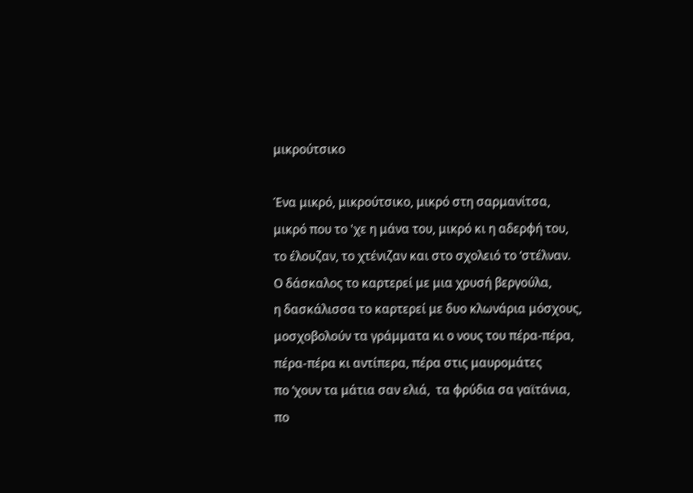μικρούτσικο

Ένα μικρό, μικρούτσικο, μικρό στη σαρμανίτσα,
μικρό που το 'χε η μάνα του, μικρό κι η αδερφή του,
το έλουζαν, το χτένιζαν και στο σχολειό το ‘στέλναν.
Ο δάσκαλος το καρτερεί με μια χρυσή βεργούλα,
η δασκάλισσα το καρτερεί με δυο κλωνάρια μόσχους,
μοσχοβολούν τα γράμματα κι ο νους του πέρα-πέρα,
πέρα-πέρα κι αντίπερα, πέρα στις μαυρομάτες
πο ‘χουν τα μάτια σαν ελιά,  τα φρύδια σα γαϊτάνια,
πο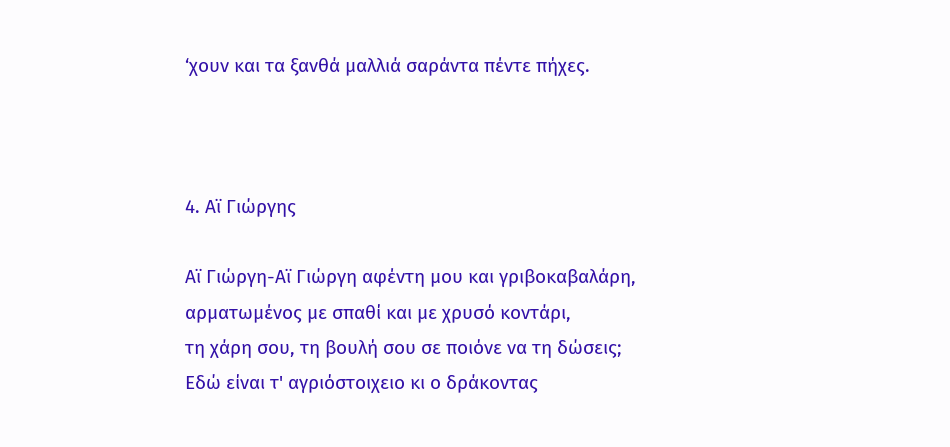‘χουν και τα ξανθά μαλλιά σαράντα πέντε πήχες.



4. Αϊ Γιώργης

Αϊ Γιώργη-Αϊ Γιώργη αφέντη μου και γριβοκαβαλάρη,
αρματωμένος με σπαθί και με χρυσό κοντάρι,
τη χάρη σου, τη βουλή σου σε ποιόνε να τη δώσεις;
Εδώ είναι τ' αγριόστοιχειο κι ο δράκοντας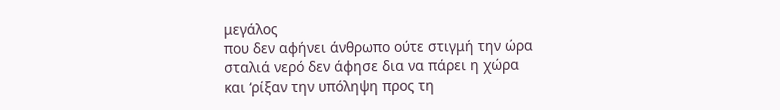μεγάλος
που δεν αφήνει άνθρωπο ούτε στιγμή την ώρα
σταλιά νερό δεν άφησε δια να πάρει η χώρα
και ‘ρίξαν την υπόληψη προς τη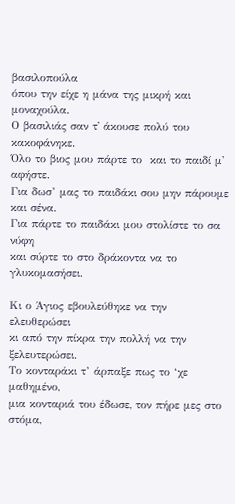βασιλοπούλα
όπου την είχε η μάνα της μικρή και μοναχούλα.
Ο βασιλιάς σαν τ' άκουσε πολύ του κακοφάνηκε.
Όλο το βιος μου πάρτε το  και το παιδί μ' αφήστε.
Για δωσ’ μας το παιδάκι σου μην πάρουμε και σένα.
Για πάρτε το παιδάκι μου στολίστε το σα νύφη
και σύρτε το στο δράκοντα να το γλυκομασήσει.

Κι ο Άγιος εβουλεύθηκε να την ελευθερώσει
κι από την πίκρα την πολλή να την ξελευτερώσει.
Το κονταράκι τ’ άρπαξε πως το ‘χε μαθημένο,
μια κονταριά του έδωσε, τον πήρε μες στο στόμα,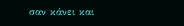σαν κάνει και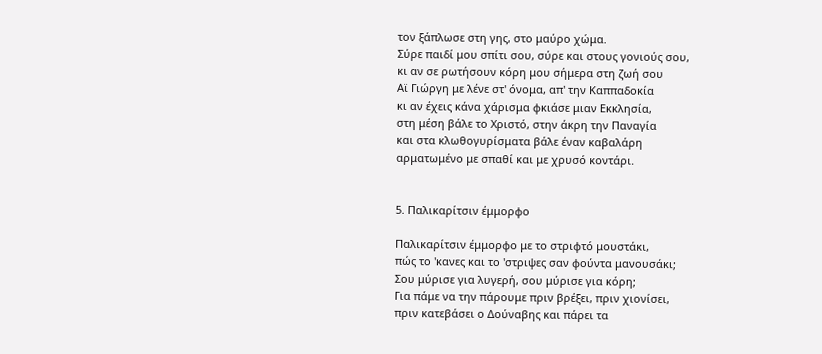τον ξάπλωσε στη γης, στο μαύρο χώμα.
Σύρε παιδί μου σπίτι σου, σύρε και στους γονιούς σου,
κι αν σε ρωτήσουν κόρη μου σήμερα στη ζωή σου
Αϊ Γιώργη με λένε στ' όνομα, απ' την Καππαδοκία
κι αν έχεις κάνα χάρισμα φκιάσε μιαν Εκκλησία,
στη μέση βάλε το Χριστό, στην άκρη την Παναγία
και στα κλωθογυρίσματα βάλε έναν καβαλάρη
αρματωμένο με σπαθί και με χρυσό κοντάρι.


5. Παλικαρίτσιν έμμορφο

Παλικαρίτσιν έμμορφο με το στριφτό μουστάκι,
πώς το 'κανες και το 'στριψες σαν φούντα μανουσάκι;
Σου μύρισε για λυγερή, σου μύρισε για κόρη;
Για πάμε να την πάρουμε πριν βρέξει, πριν χιονίσει,
πριν κατεβάσει ο Δούναβης και πάρει τα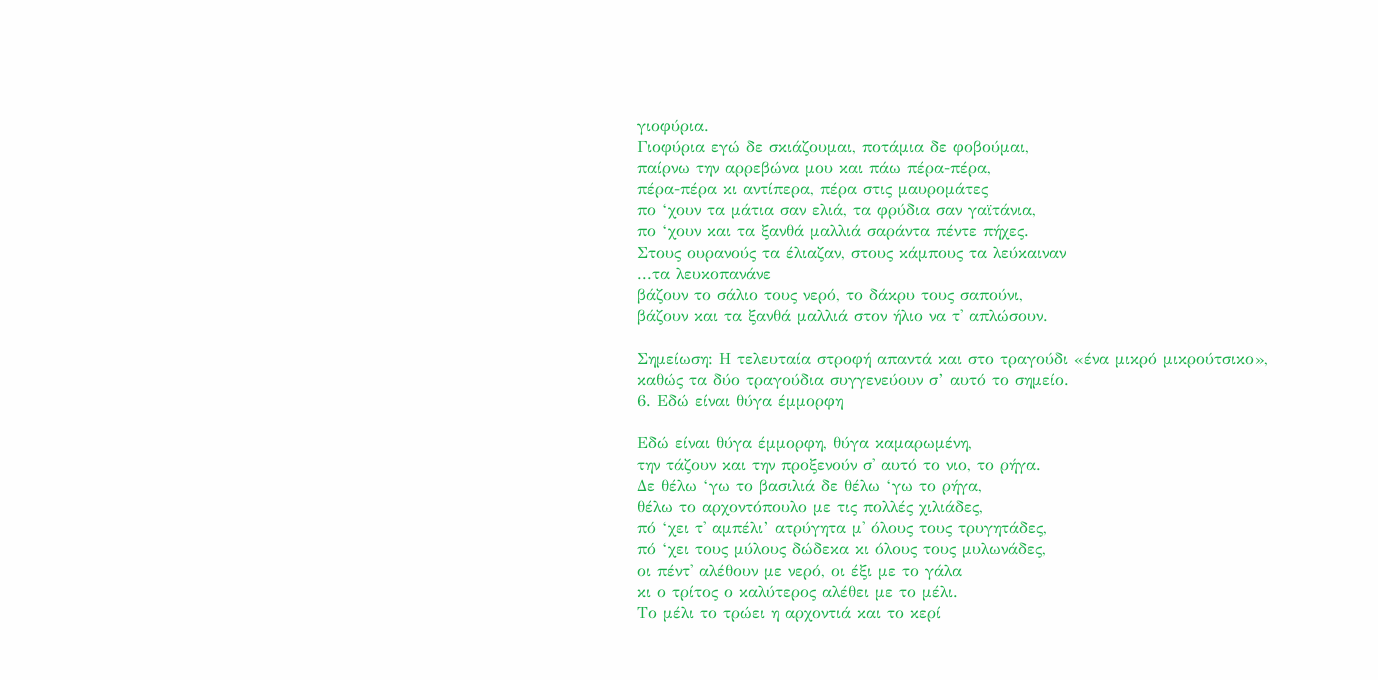γιοφύρια.
Γιοφύρια εγώ δε σκιάζουμαι, ποτάμια δε φοβούμαι,
παίρνω την αρρεβώνα μου και πάω πέρα-πέρα,
πέρα-πέρα κι αντίπερα, πέρα στις μαυρομάτες
πο ‘χουν τα μάτια σαν ελιά, τα φρύδια σαν γαϊτάνια,
πο ‘χουν και τα ξανθά μαλλιά σαράντα πέντε πήχες.
Στους ουρανούς τα έλιαζαν, στους κάμπους τα λεύκαιναν
...τα λευκοπανάνε
βάζουν το σάλιο τους νερό, το δάκρυ τους σαπούνι,
βάζουν και τα ξανθά μαλλιά στον ήλιο να τ' απλώσουν.

Σημείωση: Η τελευταία στροφή απαντά και στο τραγούδι «ένα μικρό μικρούτσικο», καθώς τα δύο τραγούδια συγγενεύουν σ’ αυτό το σημείο.
6. Εδώ είναι θύγα έμμορφη

Εδώ είναι θύγα έμμορφη, θύγα καμαρωμένη,
την τάζουν και την προξενούν σ' αυτό το νιο, το ρήγα.
Δε θέλω ‘γω το βασιλιά δε θέλω ‘γω το ρήγα,
θέλω το αρχοντόπουλο με τις πολλές χιλιάδες,
πό ‘χει τ' αμπέλι’ ατρύγητα μ' όλους τους τρυγητάδες,
πό ‘χει τους μύλους δώδεκα κι όλους τους μυλωνάδες,
οι πέντ' αλέθουν με νερό, οι έξι με το γάλα
κι ο τρίτος ο καλύτερος αλέθει με το μέλι.
Το μέλι το τρώει η αρχοντιά και το κερί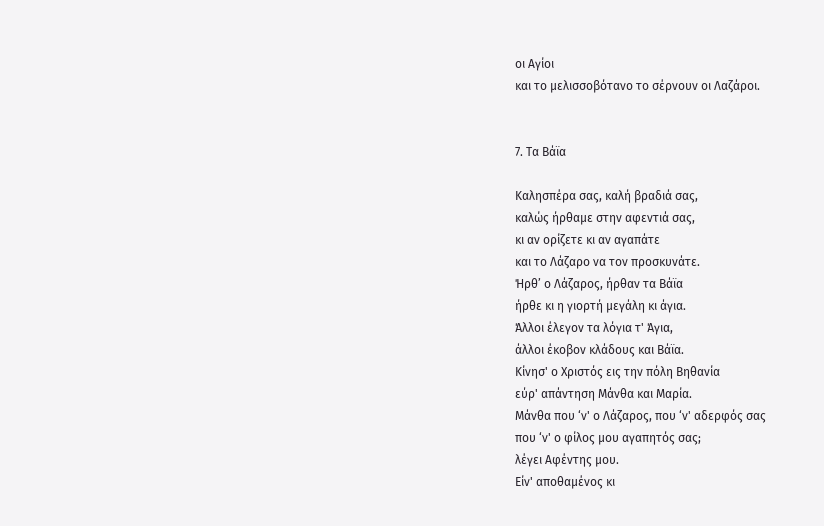οι Αγίοι
και το μελισσοβότανο το σέρνουν οι Λαζάροι.


7. Τα Βάϊα

Καλησπέρα σας, καλή βραδιά σας,
καλώς ήρθαμε στην αφεντιά σας,
κι αν ορίζετε κι αν αγαπάτε
και το Λάζαρο να τον προσκυνάτε.
Ήρθ’ ο Λάζαρος, ήρθαν τα Βάϊα
ήρθε κι η γιορτή μεγάλη κι άγια.
Άλλοι έλεγον τα λόγια τ' Άγια,
άλλοι έκοβον κλάδους και Βάϊα.
Κίνησ' ο Χριστός εις την πόλη Βηθανία
εύρ' απάντηση Μάνθα και Μαρία.
Μάνθα που ‘ν' ο Λάζαρος, που ‘ν' αδερφός σας
που ‘ν' ο φίλος μου αγαπητός σας;
λέγει Αφέντης μου.
Είν' αποθαμένος κι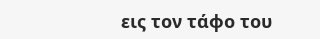εις τον τάφο του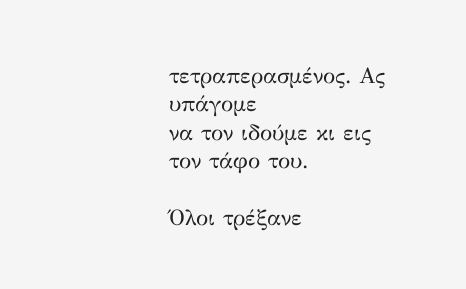τετραπερασμένος. Ας υπάγομε
να τον ιδούμε κι εις τον τάφο του.

Όλοι τρέξανε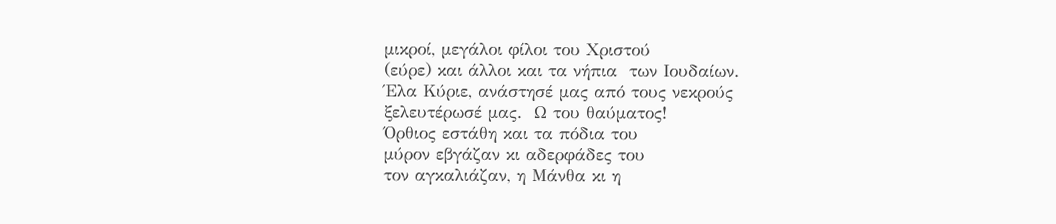μικροί, μεγάλοι φίλοι του Χριστού
(εύρε) και άλλοι και τα νήπια  των Ιουδαίων.
Έλα Κύριε, ανάστησέ μας από τους νεκρούς
ξελευτέρωσέ μας.  Ω του θαύματος!
Όρθιος εστάθη και τα πόδια του
μύρον εβγάζαν κι αδερφάδες του
τον αγκαλιάζαν, η Μάνθα κι η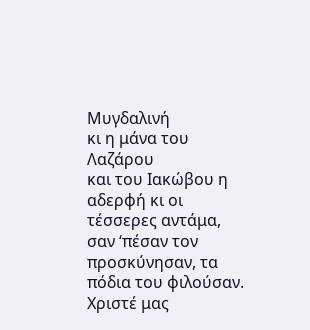Μυγδαλινή
κι η μάνα του Λαζάρου
και του Ιακώβου η αδερφή κι οι τέσσερες αντάμα,
σαν ‘πέσαν τον προσκύνησαν, τα πόδια του φιλούσαν.
Χριστέ μας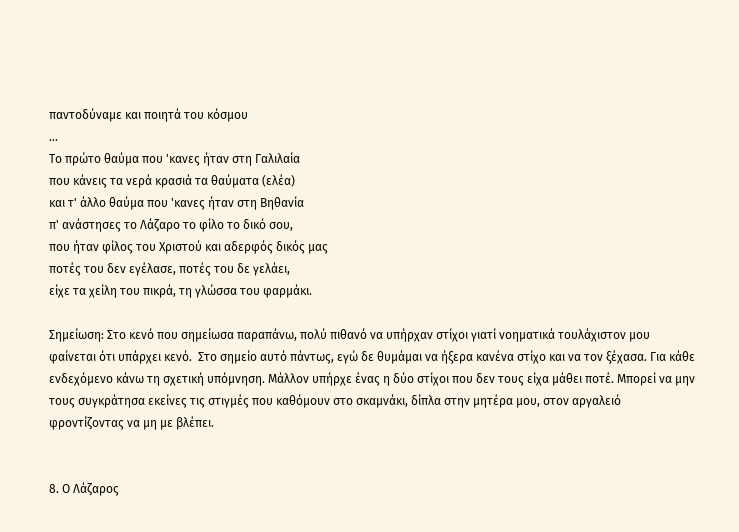παντοδύναμε και ποιητά του κόσμου
...
Το πρώτο θαύμα που 'κανες ήταν στη Γαλιλαία
που κάνεις τα νερά κρασιά τα θαύματα (ελέα)
και τ' άλλο θαύμα που 'κανες ήταν στη Βηθανία
π' ανάστησες το Λάζαρο το φίλο το δικό σου,
που ήταν φίλος του Χριστού και αδερφός δικός μας
ποτές του δεν εγέλασε, ποτές του δε γελάει,
είχε τα χείλη του πικρά, τη γλώσσα του φαρμάκι.

Σημείωση: Στο κενό που σημείωσα παραπάνω, πολύ πιθανό να υπήρχαν στίχοι γιατί νοηματικά τουλάχιστον μου φαίνεται ότι υπάρχει κενό.  Στο σημείο αυτό πάντως, εγώ δε θυμάμαι να ήξερα κανένα στίχο και να τον ξέχασα. Για κάθε ενδεχόμενο κάνω τη σχετική υπόμνηση. Μάλλον υπήρχε ένας η δύο στίχοι που δεν τους είχα μάθει ποτέ. Μπορεί να μην τους συγκράτησα εκείνες τις στιγμές που καθόμουν στο σκαμνάκι, δίπλα στην μητέρα μου, στον αργαλειό φροντίζοντας να μη με βλέπει.


8. Ο Λάζαρος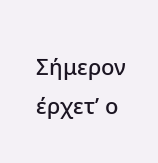Σήμερον έρχετ’ ο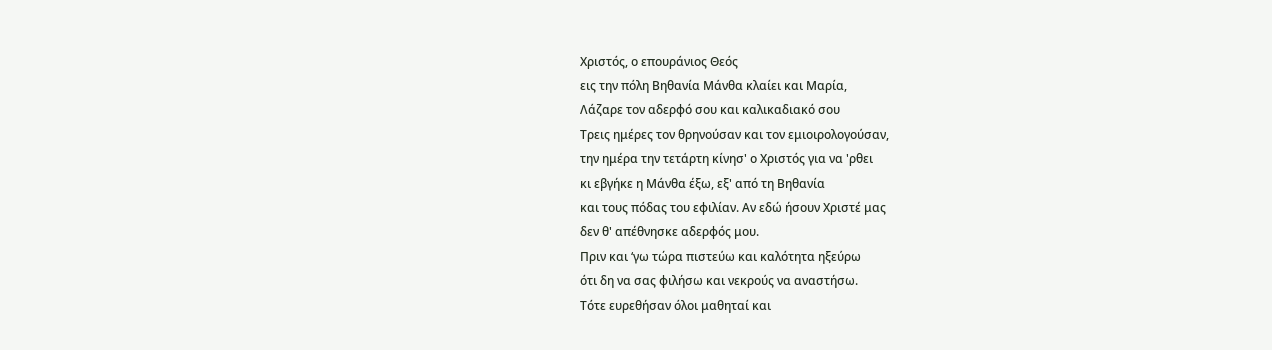Χριστός, ο επουράνιος Θεός
εις την πόλη Βηθανία Μάνθα κλαίει και Μαρία,
Λάζαρε τον αδερφό σου και καλικαδιακό σου
Τρεις ημέρες τον θρηνούσαν και τον εμιοιρολογούσαν,
την ημέρα την τετάρτη κίνησ' ο Χριστός για να 'ρθει
κι εβγήκε η Μάνθα έξω, εξ' από τη Βηθανία
και τους πόδας του εφιλίαν. Αν εδώ ήσουν Χριστέ μας
δεν θ' απέθνησκε αδερφός μου.
Πριν και ‘γω τώρα πιστεύω και καλότητα ηξεύρω
ότι δη να σας φιλήσω και νεκρούς να αναστήσω.
Τότε ευρεθήσαν όλοι μαθηταί και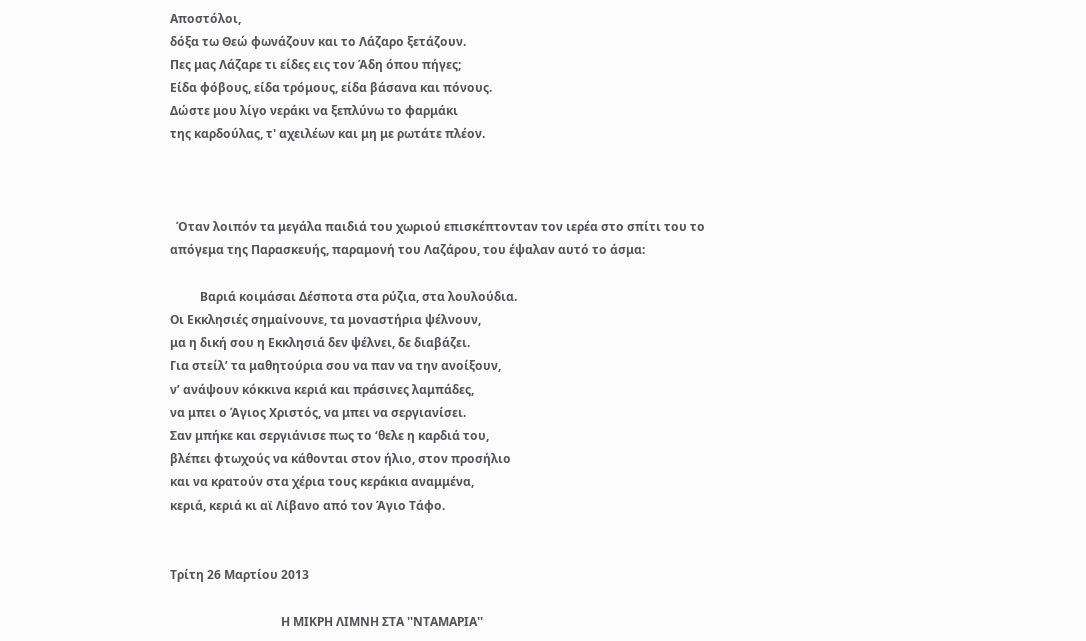Αποστόλοι,
δόξα τω Θεώ φωνάζουν και το Λάζαρο ξετάζουν.
Πες μας Λάζαρε τι είδες εις τον Άδη όπου πήγες;
Είδα φόβους, είδα τρόμους, είδα βάσανα και πόνους.
Δώστε μου λίγο νεράκι να ξεπλύνω το φαρμάκι
της καρδούλας, τ' αχειλέων και μη με ρωτάτε πλέον.



  Όταν λοιπόν τα μεγάλα παιδιά του χωριού επισκέπτονταν τον ιερέα στο σπίτι του το απόγεμα της Παρασκευής, παραμονή του Λαζάρου, του έψαλαν αυτό το άσμα:

          Βαριά κοιμάσαι Δέσποτα στα ρύζια, στα λουλούδια.
Οι Εκκλησιές σημαίνουνε, τα μοναστήρια ψέλνουν,
μα η δική σου η Εκκλησιά δεν ψέλνει, δε διαβάζει.
Για στείλ’ τα μαθητούρια σου να παν να την ανοίξουν,
ν’ ανάψουν κόκκινα κεριά και πράσινες λαμπάδες,
να μπει ο Άγιος Χριστός, να μπει να σεργιανίσει.
Σαν μπήκε και σεργιάνισε πως το ‘θελε η καρδιά του,
βλέπει φτωχούς να κάθονται στον ήλιο, στον προσήλιο
και να κρατούν στα χέρια τους κεράκια αναμμένα,
κεριά, κεριά κι αϊ Λίβανο από τον Άγιο Τάφο.


Τρίτη 26 Μαρτίου 2013

                                     Η ΜΙΚΡΗ ΛΙΜΝΗ ΣΤΑ ''ΝΤΑΜΑΡΙΑ''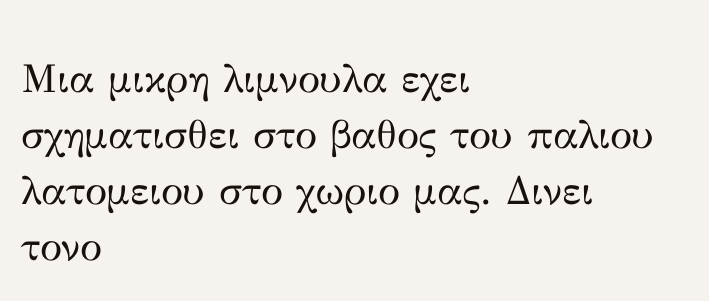Μια μικρη λιμνουλα εχει σχηματισθει στο βαθος του παλιου λατομειου στο χωριο μας. Δινει τονο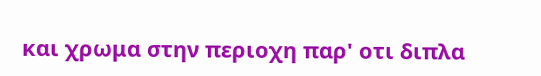και χρωμα στην περιοχη παρ' οτι διπλα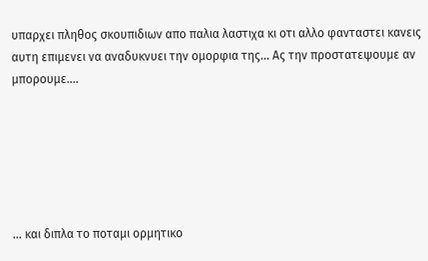υπαρχει πληθος σκουπιδιων απο παλια λαστιχα κι οτι αλλο φανταστει κανεις αυτη επιμενει να αναδυκνυει την ομορφια της... Ας την προστατεψουμε αν μπορουμε....






... και διπλα το ποταμι ορμητικο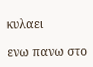κυλαει

ενω πανω στο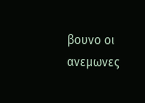βουνο οι ανεμωνες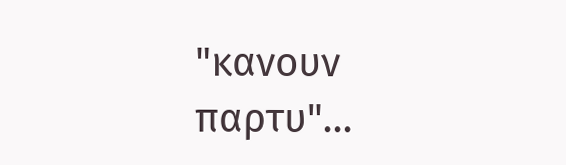"κανουν παρτυ"...